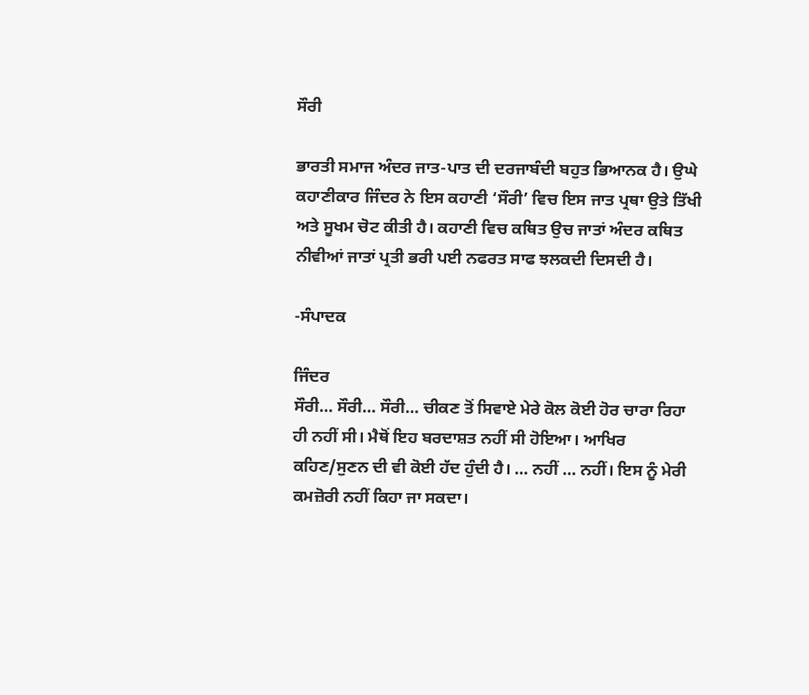ਸੌਰੀ

ਭਾਰਤੀ ਸਮਾਜ ਅੰਦਰ ਜਾਤ-ਪਾਤ ਦੀ ਦਰਜਾਬੰਦੀ ਬਹੁਤ ਭਿਆਨਕ ਹੈ। ਉਘੇ ਕਹਾਣੀਕਾਰ ਜਿੰਦਰ ਨੇ ਇਸ ਕਹਾਣੀ ‘ਸੌਰੀ’ ਵਿਚ ਇਸ ਜਾਤ ਪ੍ਰਥਾ ਉਤੇ ਤਿੱਖੀ ਅਤੇ ਸੂਖਮ ਚੋਟ ਕੀਤੀ ਹੈ। ਕਹਾਣੀ ਵਿਚ ਕਥਿਤ ਉਚ ਜਾਤਾਂ ਅੰਦਰ ਕਥਿਤ ਨੀਵੀਆਂ ਜਾਤਾਂ ਪ੍ਰਤੀ ਭਰੀ ਪਈ ਨਫਰਤ ਸਾਫ ਝਲਕਦੀ ਦਿਸਦੀ ਹੈ।

-ਸੰਪਾਦਕ

ਜਿੰਦਰ
ਸੌਰੀ… ਸੌਰੀ… ਸੌਰੀ… ਚੀਕਣ ਤੋਂ ਸਿਵਾਏ ਮੇਰੇ ਕੋਲ ਕੋਈ ਹੋਰ ਚਾਰਾ ਰਿਹਾ ਹੀ ਨਹੀਂ ਸੀ। ਮੈਥੋਂ ਇਹ ਬਰਦਾਸ਼ਤ ਨਹੀਂ ਸੀ ਹੋਇਆ। ਆਖਿਰ ਕਹਿਣ/ਸੁਣਨ ਦੀ ਵੀ ਕੋਈ ਹੱਦ ਹੁੰਦੀ ਹੈ। … ਨਹੀਂ … ਨਹੀਂ। ਇਸ ਨੂੰ ਮੇਰੀ ਕਮਜ਼ੋਰੀ ਨਹੀਂ ਕਿਹਾ ਜਾ ਸਕਦਾ।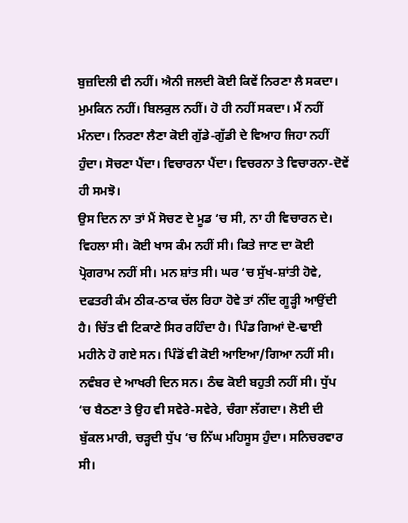ਬੁਜ਼ਦਿਲੀ ਵੀ ਨਹੀਂ। ਐਨੀ ਜਲਦੀ ਕੋਈ ਕਿਵੇਂ ਨਿਰਣਾ ਲੈ ਸਕਦਾ। ਮੁਮਕਿਨ ਨਹੀਂ। ਬਿਲਕੁਲ ਨਹੀਂ। ਹੋ ਹੀ ਨਹੀਂ ਸਕਦਾ। ਮੈਂ ਨਹੀਂ ਮੰਨਦਾ। ਨਿਰਣਾ ਲੈਣਾ ਕੋਈ ਗੁੱਡੇ-ਗੁੱਡੀ ਦੇ ਵਿਆਹ ਜਿਹਾ ਨਹੀਂ ਹੁੰਦਾ। ਸੋਚਣਾ ਪੈਂਦਾ। ਵਿਚਾਰਨਾ ਪੈਂਦਾ। ਵਿਚਰਨਾ ਤੇ ਵਿਚਾਰਨਾ-ਦੋਵੇਂ ਹੀ ਸਮਝੋ।
ਉਸ ਦਿਨ ਨਾ ਤਾਂ ਮੈਂ ਸੋਚਣ ਦੇ ਮੂਡ ‘ਚ ਸੀ, ਨਾ ਹੀ ਵਿਚਾਰਨ ਦੇ। ਵਿਹਲਾ ਸੀ। ਕੋਈ ਖਾਸ ਕੰਮ ਨਹੀਂ ਸੀ। ਕਿਤੇ ਜਾਣ ਦਾ ਕੋਈ ਪ੍ਰੋਗਰਾਮ ਨਹੀਂ ਸੀ। ਮਨ ਸ਼ਾਂਤ ਸੀ। ਘਰ ‘ਚ ਸੁੱਖ-ਸ਼ਾਂਤੀ ਹੋਵੇ, ਦਫਤਰੀ ਕੰਮ ਠੀਕ-ਠਾਕ ਚੱਲ ਰਿਹਾ ਹੋਵੇ ਤਾਂ ਨੀਂਦ ਗੂੜ੍ਹੀ ਆਉਂਦੀ ਹੈ। ਚਿੱਤ ਵੀ ਟਿਕਾਣੇ ਸਿਰ ਰਹਿੰਦਾ ਹੈ। ਪਿੰਡ ਗਿਆਂ ਦੋ-ਢਾਈ ਮਹੀਨੇ ਹੋ ਗਏ ਸਨ। ਪਿੰਡੋਂ ਵੀ ਕੋਈ ਆਇਆ/ਗਿਆ ਨਹੀਂ ਸੀ।
ਨਵੰਬਰ ਦੇ ਆਖਰੀ ਦਿਨ ਸਨ। ਠੰਢ ਕੋਈ ਬਹੁਤੀ ਨਹੀਂ ਸੀ। ਧੁੱਪ ‘ਚ ਬੈਠਣਾ ਤੇ ਉਹ ਵੀ ਸਵੇਰੇ-ਸਵੇਰੇ, ਚੰਗਾ ਲੱਗਦਾ। ਲੋਈ ਦੀ ਬੁੱਕਲ ਮਾਰੀ, ਚੜ੍ਹਦੀ ਧੁੱਪ ‘ਚ ਨਿੱਘ ਮਹਿਸੂਸ ਹੁੰਦਾ। ਸਨਿਚਰਵਾਰ ਸੀ।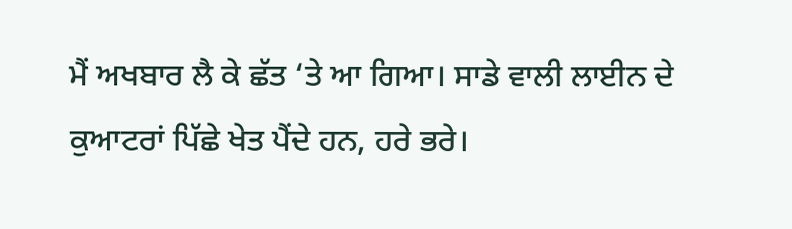ਮੈਂ ਅਖਬਾਰ ਲੈ ਕੇ ਛੱਤ ‘ਤੇ ਆ ਗਿਆ। ਸਾਡੇ ਵਾਲੀ ਲਾਈਨ ਦੇ ਕੁਆਟਰਾਂ ਪਿੱਛੇ ਖੇਤ ਪੈਂਦੇ ਹਨ, ਹਰੇ ਭਰੇ।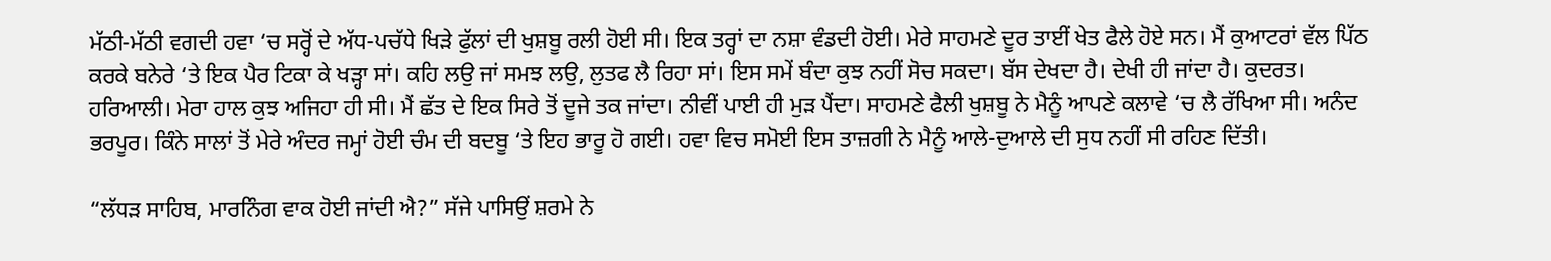ਮੱਠੀ-ਮੱਠੀ ਵਗਦੀ ਹਵਾ ‘ਚ ਸਰ੍ਹੋਂ ਦੇ ਅੱਧ-ਪਚੱਧੇ ਖਿੜੇ ਫੁੱਲਾਂ ਦੀ ਖੁਸ਼ਬੂ ਰਲੀ ਹੋਈ ਸੀ। ਇਕ ਤਰ੍ਹਾਂ ਦਾ ਨਸ਼ਾ ਵੰਡਦੀ ਹੋਈ। ਮੇਰੇ ਸਾਹਮਣੇ ਦੂਰ ਤਾਈਂ ਖੇਤ ਫੈਲੇ ਹੋਏ ਸਨ। ਮੈਂ ਕੁਆਟਰਾਂ ਵੱਲ ਪਿੱਠ ਕਰਕੇ ਬਨੇਰੇ ‘ਤੇ ਇਕ ਪੈਰ ਟਿਕਾ ਕੇ ਖੜ੍ਹਾ ਸਾਂ। ਕਹਿ ਲਉ ਜਾਂ ਸਮਝ ਲਉ, ਲੁਤਫ ਲੈ ਰਿਹਾ ਸਾਂ। ਇਸ ਸਮੇਂ ਬੰਦਾ ਕੁਝ ਨਹੀਂ ਸੋਚ ਸਕਦਾ। ਬੱਸ ਦੇਖਦਾ ਹੈ। ਦੇਖੀ ਹੀ ਜਾਂਦਾ ਹੈ। ਕੁਦਰਤ। ਹਰਿਆਲੀ। ਮੇਰਾ ਹਾਲ ਕੁਝ ਅਜਿਹਾ ਹੀ ਸੀ। ਮੈਂ ਛੱਤ ਦੇ ਇਕ ਸਿਰੇ ਤੋਂ ਦੂਜੇ ਤਕ ਜਾਂਦਾ। ਨੀਵੀਂ ਪਾਈ ਹੀ ਮੁੜ ਪੈਂਦਾ। ਸਾਹਮਣੇ ਫੈਲੀ ਖੁਸ਼ਬੂ ਨੇ ਮੈਨੂੰ ਆਪਣੇ ਕਲਾਵੇ ‘ਚ ਲੈ ਰੱਖਿਆ ਸੀ। ਅਨੰਦ ਭਰਪੂਰ। ਕਿੰਨੇ ਸਾਲਾਂ ਤੋਂ ਮੇਰੇ ਅੰਦਰ ਜਮ੍ਹਾਂ ਹੋਈ ਚੰਮ ਦੀ ਬਦਬੂ ‘ਤੇ ਇਹ ਭਾਰੂ ਹੋ ਗਈ। ਹਵਾ ਵਿਚ ਸਮੋਈ ਇਸ ਤਾਜ਼ਗੀ ਨੇ ਮੈਨੂੰ ਆਲੇ-ਦੁਆਲੇ ਦੀ ਸੁਧ ਨਹੀਂ ਸੀ ਰਹਿਣ ਦਿੱਤੀ।

“ਲੱਧੜ ਸਾਹਿਬ, ਮਾਰਨਿੰਗ ਵਾਕ ਹੋਈ ਜਾਂਦੀ ਐ?” ਸੱਜੇ ਪਾਸਿਉਂ ਸ਼ਰਮੇ ਨੇ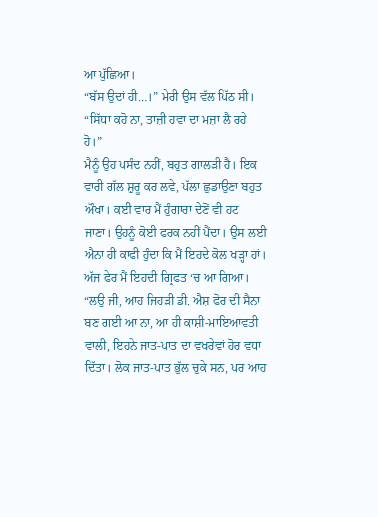ਆ ਪੁੱਛਿਆ।
“ਬੱਸ ਉਦਾਂ ਹੀ…।” ਮੇਰੀ ਉਸ ਵੱਲ ਪਿੱਠ ਸੀ।
“ਸਿੱਧਾ ਕਹੋ ਨਾ, ਤਾਜ਼ੀ ਹਵਾ ਦਾ ਮਜ਼ਾ ਲੈ ਰਹੇ ਹੋ।”
ਮੈਨੂੰ ਉਹ ਪਸੰਦ ਨਹੀਂ, ਬਹੁਤ ਗਾਲੜੀ ਹੈ। ਇਕ ਵਾਰੀ ਗੱਲ ਸ਼ੁਰੂ ਕਰ ਲਵੇ, ਪੱਲਾ ਛੁਡਾਉਣਾ ਬਹੁਤ ਔਖਾ। ਕਈ ਵਾਰ ਮੈਂ ਹੁੰਗਾਰਾ ਦੇਣੋਂ ਵੀ ਹਟ ਜਾਣਾ। ਉਹਨੂੰ ਕੋਈ ਫਰਕ ਨਹੀਂ ਪੈਂਦਾ। ਉਸ ਲਈ ਐਨਾ ਹੀ ਕਾਫੀ ਹੁੰਦਾ ਕਿ ਮੈਂ ਇਹਦੇ ਕੋਲ ਖੜ੍ਹਾ ਹਾਂ।
ਅੱਜ ਫੇਰ ਮੈਂ ਇਹਦੀ ਗ੍ਰਿਫਤ ‘ਚ ਆ ਗਿਆ।
“ਲਉ ਜੀ, ਆਹ ਜਿਹੜੀ ਡੀ. ਐਸ਼ ਫੋਰ ਦੀ ਸੈਨਾ ਬਣ ਗਈ ਆ ਨਾ, ਆ ਹੀ ਕਾਸ਼ੀ-ਮਾਇਆਵਤੀ ਵਾਲੀ, ਇਹਨੇ ਜਾਤ-ਪਾਤ ਦਾ ਵਖਰੇਵਾਂ ਹੋਰ ਵਧਾ ਦਿੱਤਾ। ਲੋਕ ਜਾਤ-ਪਾਤ ਭੁੱਲ ਚੁਕੇ ਸਨ, ਪਰ ਆਹ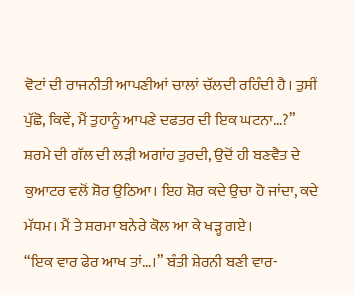ਵੋਟਾਂ ਦੀ ਰਾਜਨੀਤੀ ਆਪਣੀਆਂ ਚਾਲਾਂ ਚੱਲਦੀ ਰਹਿੰਦੀ ਹੈ। ਤੁਸੀਂ ਪੁੱਛੋ, ਕਿਵੇਂ, ਮੈਂ ਤੁਹਾਨੂੰ ਆਪਣੇ ਦਫਤਰ ਦੀ ਇਕ ਘਟਨਾ…?”
ਸ਼ਰਮੇ ਦੀ ਗੱਲ ਦੀ ਲੜੀ ਅਗਾਂਹ ਤੁਰਦੀ, ਉਦੋਂ ਹੀ ਬਣਵੈਤ ਦੇ ਕੁਆਟਰ ਵਲੋਂ ਸ਼ੋਰ ਉਠਿਆ। ਇਹ ਸ਼ੋਰ ਕਦੇ ਉਚਾ ਹੋ ਜਾਂਦਾ, ਕਦੇ ਮੱਧਮ। ਮੈਂ ਤੇ ਸ਼ਰਮਾ ਬਨੇਰੇ ਕੋਲ ਆ ਕੇ ਖੜ੍ਹ ਗਏ।
“ਇਕ ਵਾਰ ਫੇਰ ਆਖ ਤਾਂ…।” ਬੰਤੀ ਸ਼ੇਰਨੀ ਬਣੀ ਵਾਰ-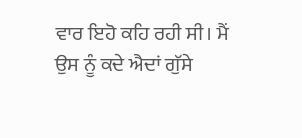ਵਾਰ ਇਹੋ ਕਹਿ ਰਹੀ ਸੀ। ਮੈਂ ਉਸ ਨੂੰ ਕਦੇ ਐਦਾਂ ਗੁੱਸੇ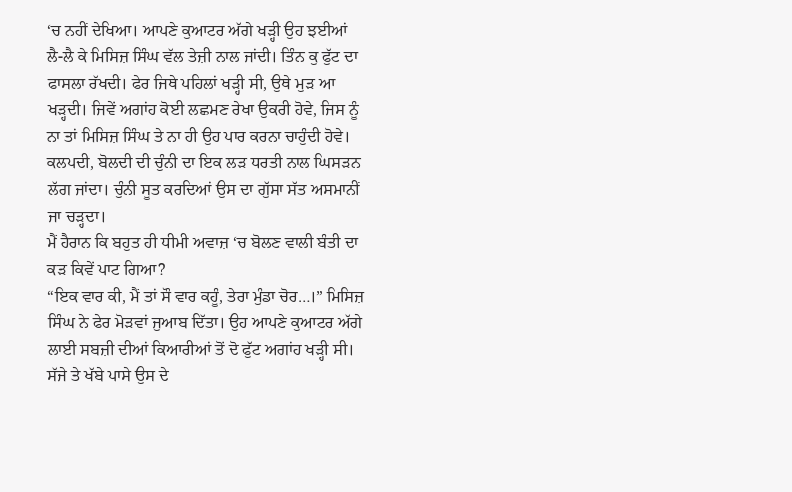‘ਚ ਨਹੀਂ ਦੇਖਿਆ। ਆਪਣੇ ਕੁਆਟਰ ਅੱਗੇ ਖੜ੍ਹੀ ਉਹ ਝਈਆਂ ਲੈ-ਲੈ ਕੇ ਮਿਸਿਜ਼ ਸਿੰਘ ਵੱਲ ਤੇਜ਼ੀ ਨਾਲ ਜਾਂਦੀ। ਤਿੰਨ ਕੁ ਫੁੱਟ ਦਾ ਫਾਸਲਾ ਰੱਖਦੀ। ਫੇਰ ਜਿਥੇ ਪਹਿਲਾਂ ਖੜ੍ਹੀ ਸੀ, ਉਥੇ ਮੁੜ ਆ ਖੜ੍ਹਦੀ। ਜਿਵੇਂ ਅਗਾਂਹ ਕੋਈ ਲਛਮਣ ਰੇਖਾ ਉਕਰੀ ਹੋਵੇ, ਜਿਸ ਨੂੰ ਨਾ ਤਾਂ ਮਿਸਿਜ਼ ਸਿੰਘ ਤੇ ਨਾ ਹੀ ਉਹ ਪਾਰ ਕਰਨਾ ਚਾਹੁੰਦੀ ਹੋਵੇ। ਕਲਪਦੀ, ਬੋਲਦੀ ਦੀ ਚੁੰਨੀ ਦਾ ਇਕ ਲੜ ਧਰਤੀ ਨਾਲ ਘਿਸੜਨ ਲੱਗ ਜਾਂਦਾ। ਚੁੰਨੀ ਸੂਤ ਕਰਦਿਆਂ ਉਸ ਦਾ ਗੁੱਸਾ ਸੱਤ ਅਸਮਾਨੀਂ ਜਾ ਚੜ੍ਹਦਾ।
ਮੈਂ ਹੈਰਾਨ ਕਿ ਬਹੁਤ ਹੀ ਧੀਮੀ ਅਵਾਜ਼ ‘ਚ ਬੋਲਣ ਵਾਲੀ ਬੰਤੀ ਦਾ ਕੜ ਕਿਵੇਂ ਪਾਟ ਗਿਆ?
“ਇਕ ਵਾਰ ਕੀ, ਮੈਂ ਤਾਂ ਸੌ ਵਾਰ ਕਹੂੰ, ਤੇਰਾ ਮੁੰਡਾ ਚੋਰ…।” ਮਿਸਿਜ਼ ਸਿੰਘ ਨੇ ਫੇਰ ਮੋੜਵਾਂ ਜੁਆਬ ਦਿੱਤਾ। ਉਹ ਆਪਣੇ ਕੁਆਟਰ ਅੱਗੇ ਲਾਈ ਸਬਜ਼ੀ ਦੀਆਂ ਕਿਆਰੀਆਂ ਤੋਂ ਦੋ ਫੁੱਟ ਅਗਾਂਹ ਖੜ੍ਹੀ ਸੀ। ਸੱਜੇ ਤੇ ਖੱਬੇ ਪਾਸੇ ਉਸ ਦੇ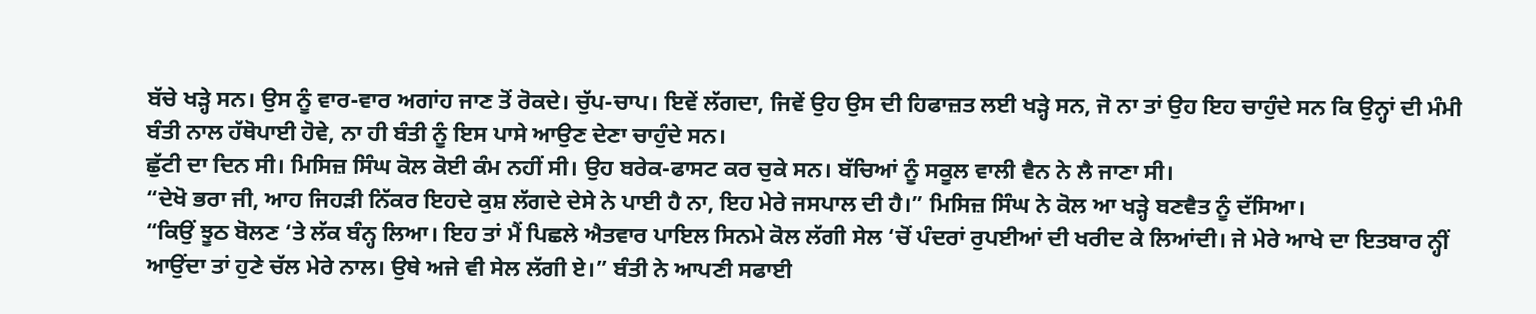ਬੱਚੇ ਖੜ੍ਹੇ ਸਨ। ਉਸ ਨੂੰ ਵਾਰ-ਵਾਰ ਅਗਾਂਹ ਜਾਣ ਤੋਂ ਰੋਕਦੇ। ਚੁੱਪ-ਚਾਪ। ਇਵੇਂ ਲੱਗਦਾ, ਜਿਵੇਂ ਉਹ ਉਸ ਦੀ ਹਿਫਾਜ਼ਤ ਲਈ ਖੜ੍ਹੇ ਸਨ, ਜੋ ਨਾ ਤਾਂ ਉਹ ਇਹ ਚਾਹੁੰਦੇ ਸਨ ਕਿ ਉਨ੍ਹਾਂ ਦੀ ਮੰਮੀ ਬੰਤੀ ਨਾਲ ਹੱਥੋਪਾਈ ਹੋਵੇ, ਨਾ ਹੀ ਬੰਤੀ ਨੂੰ ਇਸ ਪਾਸੇ ਆਉਣ ਦੇਣਾ ਚਾਹੁੰਦੇ ਸਨ।
ਛੁੱਟੀ ਦਾ ਦਿਨ ਸੀ। ਮਿਸਿਜ਼ ਸਿੰਘ ਕੋਲ ਕੋਈ ਕੰਮ ਨਹੀਂ ਸੀ। ਉਹ ਬਰੇਕ-ਫਾਸਟ ਕਰ ਚੁਕੇ ਸਨ। ਬੱਚਿਆਂ ਨੂੰ ਸਕੂਲ ਵਾਲੀ ਵੈਨ ਨੇ ਲੈ ਜਾਣਾ ਸੀ।
“ਦੇਖੋ ਭਰਾ ਜੀ, ਆਹ ਜਿਹੜੀ ਨਿੱਕਰ ਇਹਦੇ ਕੁਸ਼ ਲੱਗਦੇ ਦੇਸੇ ਨੇ ਪਾਈ ਹੈ ਨਾ, ਇਹ ਮੇਰੇ ਜਸਪਾਲ ਦੀ ਹੈ।” ਮਿਸਿਜ਼ ਸਿੰਘ ਨੇ ਕੋਲ ਆ ਖੜ੍ਹੇ ਬਣਵੈਤ ਨੂੰ ਦੱਸਿਆ।
“ਕਿਉਂ ਝੂਠ ਬੋਲਣ ‘ਤੇ ਲੱਕ ਬੰਨ੍ਹ ਲਿਆ। ਇਹ ਤਾਂ ਮੈਂ ਪਿਛਲੇ ਐਤਵਾਰ ਪਾਇਲ ਸਿਨਮੇ ਕੋਲ ਲੱਗੀ ਸੇਲ ‘ਚੋਂ ਪੰਦਰਾਂ ਰੁਪਈਆਂ ਦੀ ਖਰੀਦ ਕੇ ਲਿਆਂਦੀ। ਜੇ ਮੇਰੇ ਆਖੇ ਦਾ ਇਤਬਾਰ ਨ੍ਹੀਂ ਆਉਂਦਾ ਤਾਂ ਹੁਣੇ ਚੱਲ ਮੇਰੇ ਨਾਲ। ਉਥੇ ਅਜੇ ਵੀ ਸੇਲ ਲੱਗੀ ਏ।” ਬੰਤੀ ਨੇ ਆਪਣੀ ਸਫਾਈ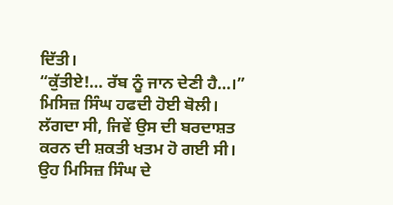ਦਿੱਤੀ।
“ਕੁੱਤੀਏ!… ਰੱਬ ਨੂੰ ਜਾਨ ਦੇਣੀ ਹੈ…।” ਮਿਸਿਜ਼ ਸਿੰਘ ਹਫਦੀ ਹੋਈ ਬੋਲੀ।
ਲੱਗਦਾ ਸੀ, ਜਿਵੇਂ ਉਸ ਦੀ ਬਰਦਾਸ਼ਤ ਕਰਨ ਦੀ ਸ਼ਕਤੀ ਖਤਮ ਹੋ ਗਈ ਸੀ। ਉਹ ਮਿਸਿਜ਼ ਸਿੰਘ ਦੇ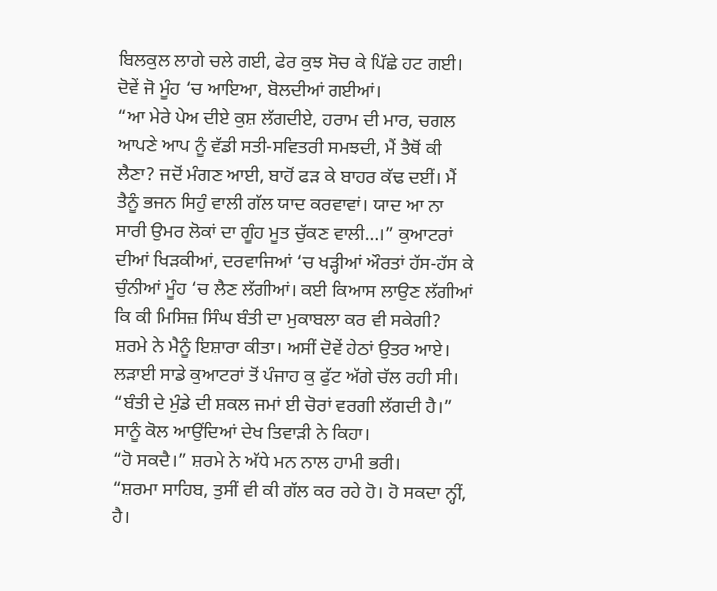ਬਿਲਕੁਲ ਲਾਗੇ ਚਲੇ ਗਈ, ਫੇਰ ਕੁਝ ਸੋਚ ਕੇ ਪਿੱਛੇ ਹਟ ਗਈ। ਦੋਵੇਂ ਜੋ ਮੂੰਹ ‘ਚ ਆਇਆ, ਬੋਲਦੀਆਂ ਗਈਆਂ।
“ਆ ਮੇਰੇ ਪੇਅ ਦੀਏ ਕੁਸ਼ ਲੱਗਦੀਏ, ਹਰਾਮ ਦੀ ਮਾਰ, ਚਗਲ ਆਪਣੇ ਆਪ ਨੂੰ ਵੱਡੀ ਸਤੀ-ਸਵਿਤਰੀ ਸਮਝਦੀ, ਮੈਂ ਤੈਥੋਂ ਕੀ ਲੈਣਾ? ਜਦੋਂ ਮੰਗਣ ਆਈ, ਬਾਹੋਂ ਫੜ ਕੇ ਬਾਹਰ ਕੱਢ ਦਈਂ। ਮੈਂ ਤੈਨੂੰ ਭਜਨ ਸਿਹੁੰ ਵਾਲੀ ਗੱਲ ਯਾਦ ਕਰਵਾਵਾਂ। ਯਾਦ ਆ ਨਾ ਸਾਰੀ ਉਮਰ ਲੋਕਾਂ ਦਾ ਗੂੰਹ ਮੂਤ ਚੁੱਕਣ ਵਾਲੀ…।” ਕੁਆਟਰਾਂ ਦੀਆਂ ਖਿੜਕੀਆਂ, ਦਰਵਾਜਿਆਂ ‘ਚ ਖੜ੍ਹੀਆਂ ਔਰਤਾਂ ਹੱਸ-ਹੱਸ ਕੇ ਚੁੰਨੀਆਂ ਮੂੰਹ ‘ਚ ਲੈਣ ਲੱਗੀਆਂ। ਕਈ ਕਿਆਸ ਲਾਉਣ ਲੱਗੀਆਂ ਕਿ ਕੀ ਮਿਸਿਜ਼ ਸਿੰਘ ਬੰਤੀ ਦਾ ਮੁਕਾਬਲਾ ਕਰ ਵੀ ਸਕੇਗੀ?
ਸ਼ਰਮੇ ਨੇ ਮੈਨੂੰ ਇਸ਼ਾਰਾ ਕੀਤਾ। ਅਸੀਂ ਦੋਵੇਂ ਹੇਠਾਂ ਉਤਰ ਆਏ। ਲੜਾਈ ਸਾਡੇ ਕੁਆਟਰਾਂ ਤੋਂ ਪੰਜਾਹ ਕੁ ਫੁੱਟ ਅੱਗੇ ਚੱਲ ਰਹੀ ਸੀ।
“ਬੰਤੀ ਦੇ ਮੁੰਡੇ ਦੀ ਸ਼ਕਲ ਜਮਾਂ ਈ ਚੋਰਾਂ ਵਰਗੀ ਲੱਗਦੀ ਹੈ।” ਸਾਨੂੰ ਕੋਲ ਆਉਂਦਿਆਂ ਦੇਖ ਤਿਵਾੜੀ ਨੇ ਕਿਹਾ।
“ਹੋ ਸਕਦੈ।” ਸ਼ਰਮੇ ਨੇ ਅੱਧੇ ਮਨ ਨਾਲ ਹਾਮੀ ਭਰੀ।
“ਸ਼ਰਮਾ ਸਾਹਿਬ, ਤੁਸੀਂ ਵੀ ਕੀ ਗੱਲ ਕਰ ਰਹੇ ਹੋ। ਹੋ ਸਕਦਾ ਨ੍ਹੀਂ, ਹੈ।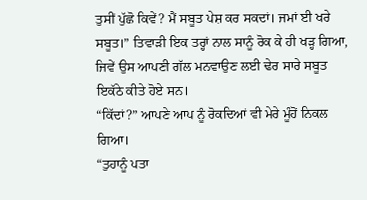ਤੁਸੀਂ ਪੁੱਛੋ ਕਿਵੇਂ? ਮੈਂ ਸਬੂਤ ਪੇਸ਼ ਕਰ ਸਕਦਾਂ। ਜਮਾਂ ਈ ਖਰੇ ਸਬੂਤ।” ਤਿਵਾੜੀ ਇਕ ਤਰ੍ਹਾਂ ਨਾਲ ਸਾਨੂੰ ਰੋਕ ਕੇ ਹੀ ਖੜ੍ਹ ਗਿਆ, ਜਿਵੇਂ ਉਸ ਆਪਣੀ ਗੱਲ ਮਨਵਾਉਣ ਲਈ ਢੇਰ ਸਾਰੇ ਸਬੂਤ ਇਕੱਠੇ ਕੀਤੇ ਹੋਏ ਸਨ।
“ਕਿੱਦਾਂ?” ਆਪਣੇ ਆਪ ਨੂੰ ਰੋਕਦਿਆਂ ਵੀ ਮੇਰੇ ਮੂੰਹੋਂ ਨਿਕਲ ਗਿਆ।
“ਤੁਹਾਨੂੰ ਪਤਾ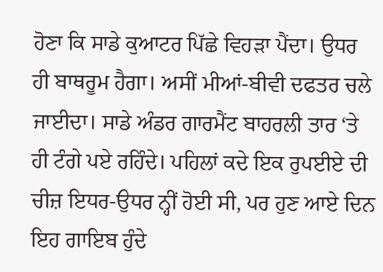ਹੋਣਾ ਕਿ ਸਾਡੇ ਕੁਆਟਰ ਪਿੱਛੇ ਵਿਹੜਾ ਪੈਂਦਾ। ਉਧਰ ਹੀ ਬਾਥਰੂਮ ਹੈਗਾ। ਅਸੀਂ ਮੀਆਂ-ਬੀਵੀ ਦਫਤਰ ਚਲੇ ਜਾਈਦਾ। ਸਾਡੇ ਅੰਡਰ ਗਾਰਮੈਂਟ ਬਾਹਰਲੀ ਤਾਰ ‘ਤੇ ਹੀ ਟੰਗੇ ਪਏ ਰਹਿੰਦੇ। ਪਹਿਲਾਂ ਕਦੇ ਇਕ ਰੁਪਈਏ ਦੀ ਚੀਜ਼ ਇਧਰ-ਉਧਰ ਨ੍ਹੀਂ ਹੋਈ ਸੀ, ਪਰ ਹੁਣ ਆਏ ਦਿਨ ਇਹ ਗਾਇਬ ਹੁੰਦੇ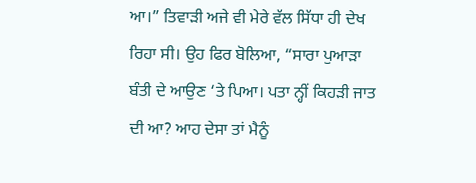ਆ।” ਤਿਵਾੜੀ ਅਜੇ ਵੀ ਮੇਰੇ ਵੱਲ ਸਿੱਧਾ ਹੀ ਦੇਖ ਰਿਹਾ ਸੀ। ਉਹ ਫਿਰ ਬੋਲਿਆ, “ਸਾਰਾ ਪੁਆੜਾ ਬੰਤੀ ਦੇ ਆਉਣ ‘ਤੇ ਪਿਆ। ਪਤਾ ਨ੍ਹੀਂ ਕਿਹੜੀ ਜਾਤ ਦੀ ਆ? ਆਹ ਦੇਸਾ ਤਾਂ ਮੈਨੂੰ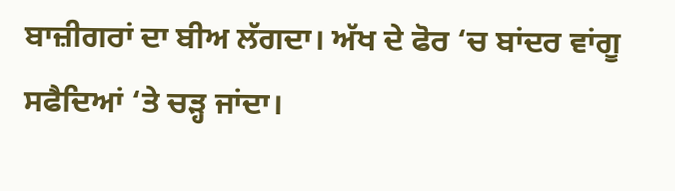ਬਾਜ਼ੀਗਰਾਂ ਦਾ ਬੀਅ ਲੱਗਦਾ। ਅੱਖ ਦੇ ਫੋਰ ‘ਚ ਬਾਂਦਰ ਵਾਂਗੂ ਸਫੈਦਿਆਂ ‘ਤੇ ਚੜ੍ਹ ਜਾਂਦਾ।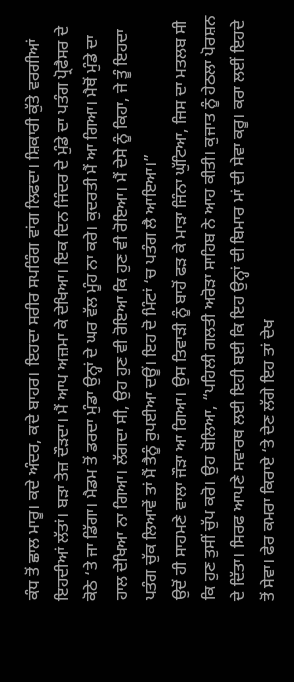ਕੰਧ ਤੋਂ ਛਾਲ ਮਾਰੂ। ਕਦੇ ਅੰਦਰ, ਕਦੇ ਬਾਹਰ। ਇਹਦਾ ਸਰੀਰ ਸਪਰਿੰਗ ਵਾਂਗ ਲਿਫਦਾ। ਸ਼ਿਕਾਰੀ ਕੁੱਤੇ ਵਰਗੀਆਂ ਇਹਦੀਆਂ ਲੱਤਾਂ। ਬੜਾ ਤੇਜ਼ ਦੌੜਦਾ। ਮੈਂ ਆਪ ਅਜ਼ਮਾ ਕੇ ਦੇਖਿਆ। ਇਕ ਦਿਨ ਜਿੰਦਰ ਦੇ ਮੁੰਡੇ ਦਾ ਪਤੰਗ ਪ੍ਰੋਫੈਸਰ ਦੇ ਕੋਠੇ ‘ਤੇ ਜਾ ਡਿੱਗਾ। ਮੈਡਮ ਤੋਂ ਡਰਦਾ ਮੁੰਡਾ ਉਨ੍ਹਾਂ ਦੇ ਘਰ ਵੱਲ ਮੂੰਹ ਨਾ ਕਰੇ। ਕੁਦਰਤੀ ਮੈਂ ਆ ਗਿਆ। ਮੈਥੋਂ ਮੁੰਡੇ ਦਾ ਹਾਲ ਦੇਖਿਆ ਨਾ ਗਿਆ। ਲੱਗਦਾ ਸੀ, ਉਹ ਹੁਣ ਵੀ ਰੋਇਆ ਕਿ ਹੁਣ ਵੀ ਰੋਇਆ। ਮੈਂ ਦੇਸੇ ਨੂੰ ਕਿਹਾ, ਜੇ ਤੂੰ ਇਹਦਾ ਪਤੰਗ ਚੁੱਕ ਲਿਆਵੇਂ ਤਾਂ ਮੈਂ ਤੈਨੂੰ ਰੁਪਈਆ ਦਊਂ। ਇਹ ਦੋ ਮਿੰਟਾਂ ‘ਚ ਪਤੰਗ ਲੈ ਆਇਆ।”
ਉਦੋਂ ਹੀ ਸਾਹਮਣੇ ਵਾਲਾ ਜੌੜਾ ਆ ਗਿਆ। ਉਸ ਤਿਵਾੜੀ ਨੂੰ ਬਾਹੋਂ ਫੜ ਕੇ ਮਾੜਾ ਜਿੰਨਾ ਘੁੱਟਿਆ, ਜਿਸ ਦਾ ਮਤਲਬ ਸੀ ਕਿ ਹੁਣ ਤੁਸੀਂ ਚੁੱਪ ਕਰੋ। ਉਹ ਬੋਲਿਆ, “ਪਹਿਲੀ ਗਲਤੀ ਅਰੋੜਾ ਸਾਹਿਬ ਨੇ ਆਹ ਕੀਤੀ। ਕੁਜਾਤ ਨੂੰ ਹੇਠਲਾ ਪੋਰਸ਼ਨ ਦੇ ਦਿੱਤਾ। ਸਿਰਫ ਆਪਣੇ ਸਵਾਰਥ ਲਈ ਇਹੀ ਬਈ ਕਿ ਇਹ ਉਨ੍ਹਾਂ ਦੀ ਬਿਮਾਰ ਮਾਂ ਦੀ ਸੇਵਾ ਕਰੂ। ਕਰਾ ਲਈਂ ਇਹਦੇ ਤੋਂ ਸੇਵਾ। ਫੇਰ ਕਮਰਾ ਕਿਰਾਏ ‘ਤੇ ਦੇਣ ਲੱਗੇ ਇਹ ਤਾਂ ਦੇਖ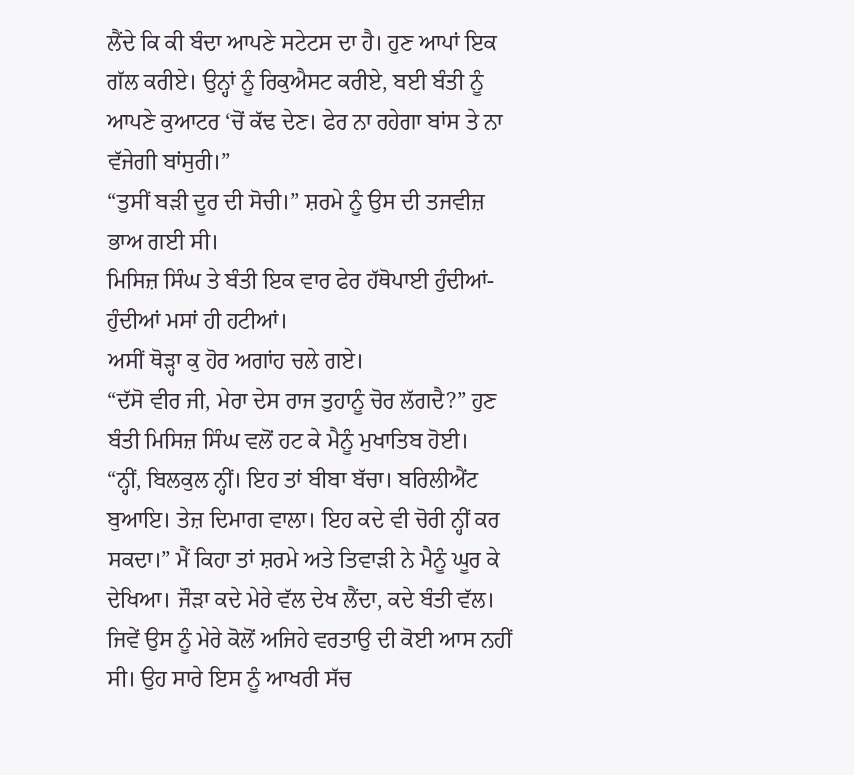ਲੈਂਦੇ ਕਿ ਕੀ ਬੰਦਾ ਆਪਣੇ ਸਟੇਟਸ ਦਾ ਹੈ। ਹੁਣ ਆਪਾਂ ਇਕ ਗੱਲ ਕਰੀਏ। ਉਨ੍ਹਾਂ ਨੂੰ ਰਿਕੁਐਸਟ ਕਰੀਏ, ਬਈ ਬੰਤੀ ਨੂੰ ਆਪਣੇ ਕੁਆਟਰ ‘ਚੋਂ ਕੱਢ ਦੇਣ। ਫੇਰ ਨਾ ਰਹੇਗਾ ਬਾਂਸ ਤੇ ਨਾ ਵੱਜੇਗੀ ਬਾਂਸੁਰੀ।”
“ਤੁਸੀਂ ਬੜੀ ਦੂਰ ਦੀ ਸੋਚੀ।” ਸ਼ਰਮੇ ਨੂੰ ਉਸ ਦੀ ਤਜਵੀਜ਼ ਭਾਅ ਗਈ ਸੀ।
ਮਿਸਿਜ਼ ਸਿੰਘ ਤੇ ਬੰਤੀ ਇਕ ਵਾਰ ਫੇਰ ਹੱਥੋਪਾਈ ਹੁੰਦੀਆਂ-ਹੁੰਦੀਆਂ ਮਸਾਂ ਹੀ ਹਟੀਆਂ।
ਅਸੀਂ ਥੋੜ੍ਹਾ ਕੁ ਹੋਰ ਅਗਾਂਹ ਚਲੇ ਗਏ।
“ਦੱਸੋ ਵੀਰ ਜੀ, ਮੇਰਾ ਦੇਸ ਰਾਜ ਤੁਹਾਨੂੰ ਚੋਰ ਲੱਗਦੈ?” ਹੁਣ ਬੰਤੀ ਮਿਸਿਜ਼ ਸਿੰਘ ਵਲੋਂ ਹਟ ਕੇ ਮੈਨੂੰ ਮੁਖਾਤਿਬ ਹੋਈ।
“ਨ੍ਹੀਂ, ਬਿਲਕੁਲ ਨ੍ਹੀਂ। ਇਹ ਤਾਂ ਬੀਬਾ ਬੱਚਾ। ਬਰਿਲੀਐਂਟ ਬੁਆਇ। ਤੇਜ਼ ਦਿਮਾਗ ਵਾਲਾ। ਇਹ ਕਦੇ ਵੀ ਚੋਰੀ ਨ੍ਹੀਂ ਕਰ ਸਕਦਾ।” ਮੈਂ ਕਿਹਾ ਤਾਂ ਸ਼ਰਮੇ ਅਤੇ ਤਿਵਾੜੀ ਨੇ ਮੈਨੂੰ ਘੂਰ ਕੇ ਦੇਖਿਆ। ਜੌੜਾ ਕਦੇ ਮੇਰੇ ਵੱਲ ਦੇਖ ਲੈਂਦਾ, ਕਦੇ ਬੰਤੀ ਵੱਲ। ਜਿਵੇਂ ਉਸ ਨੂੰ ਮੇਰੇ ਕੋਲੋਂ ਅਜਿਹੇ ਵਰਤਾਉ ਦੀ ਕੋਈ ਆਸ ਨਹੀਂ ਸੀ। ਉਹ ਸਾਰੇ ਇਸ ਨੂੰ ਆਖਰੀ ਸੱਚ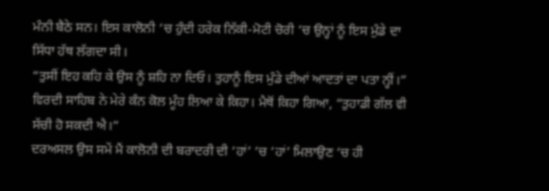ਮੰਨੀ ਬੈਠੇ ਸਨ। ਇਸ ਕਾਲੋਨੀ ‘ਚ ਹੁੰਦੀ ਹਰੇਕ ਨਿੱਕੀ-ਮੋਟੀ ਚੋਰੀ ‘ਚ ਉਨ੍ਹਾਂ ਨੂੰ ਇਸ ਮੁੰਡੇ ਦਾ ਸਿੱਧਾ ਹੱਥ ਲੱਗਦਾ ਸੀ।
“ਤੁਸੀਂ ਇਹ ਕਹਿ ਕੇ ਉਸ ਨੂੰ ਸ਼ਹਿ ਨਾ ਦਿਓ। ਤੁਹਾਨੂੰ ਇਸ ਮੁੰਡੇ ਦੀਆਂ ਆਦਤਾਂ ਦਾ ਪਤਾ ਨ੍ਹੀਂ।” ਵਿਰਦੀ ਸਾਹਿਬ ਨੇ ਮੇਰੇ ਕੰਨ ਕੋਲ ਮੂੰਹ ਲਿਆ ਕੇ ਕਿਹਾ। ਮੈਥੋਂ ਕਿਹਾ ਗਿਆ, “ਤੁਹਾਡੀ ਗੱਲ ਵੀ ਸੱਚੀ ਹੋ ਸਕਦੀ ਐ।”
ਦਰਅਸਲ ਉਸ ਸਮੇਂ ਮੈਂ ਕਾਲੋਨੀ ਦੀ ਬਰਾਦਰੀ ਦੀ ‘ਹਾਂ’ ‘ਚ ‘ਹਾਂ’ ਮਿਲਾਉਣ ‘ਚ ਹੀ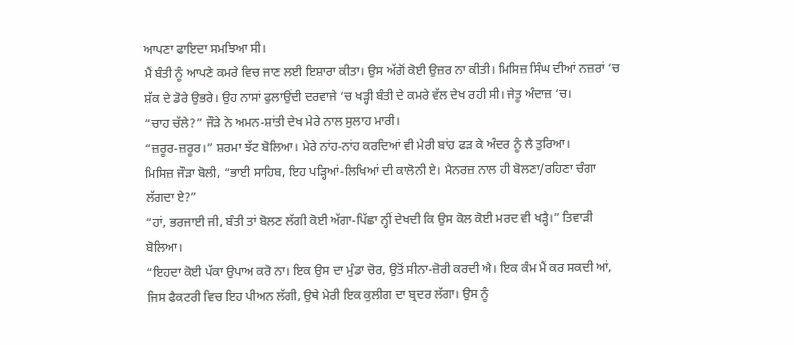ਆਪਣਾ ਫਾਇਦਾ ਸਮਝਿਆ ਸੀ।
ਮੈਂ ਬੰਤੀ ਨੂੰ ਆਪਣੇ ਕਮਰੇ ਵਿਚ ਜਾਣ ਲਈ ਇਸ਼ਾਰਾ ਕੀਤਾ। ਉਸ ਅੱਗੋਂ ਕੋਈ ਉਜ਼ਰ ਨਾ ਕੀਤੀ। ਮਿਸਿਜ਼ ਸਿੰਘ ਦੀਆਂ ਨਜ਼ਰਾਂ ‘ਚ ਸ਼ੱਕ ਦੇ ਡੋਰੇ ਉਭਰੇ। ਉਹ ਨਾਸਾਂ ਫੁਲਾਉਂਦੀ ਦਰਵਾਜੇ ‘ਚ ਖੜ੍ਹੀ ਬੰਤੀ ਦੇ ਕਮਰੇ ਵੱਲ ਦੇਖ ਰਹੀ ਸੀ। ਜੇਤੂ ਅੰਦਾਜ਼ ‘ਚ।
“ਚਾਹ ਚੱਲੇ?” ਜੌੜੇ ਨੇ ਅਮਨ-ਸ਼ਾਂਤੀ ਦੇਖ ਮੇਰੇ ਨਾਲ ਸੁਲਾਹ ਮਾਰੀ।
“ਜ਼ਰੂਰ-ਜ਼ਰੂਰ।” ਸ਼ਰਮਾ ਝੱਟ ਬੋਲਿਆ। ਮੇਰੇ ਨਾਂਹ-ਨਾਂਹ ਕਰਦਿਆਂ ਵੀ ਮੇਰੀ ਬਾਂਹ ਫੜ ਕੇ ਅੰਦਰ ਨੂੰ ਲੈ ਤੁਰਿਆ।
ਮਿਸਿਜ਼ ਜੌੜਾ ਬੋਲੀ, “ਭਾਈ ਸਾਹਿਬ, ਇਹ ਪੜ੍ਹਿਆਂ-ਲਿਖਿਆਂ ਦੀ ਕਾਲੋਨੀ ਏ। ਮੈਨਰਜ਼ ਨਾਲ ਹੀ ਬੋਲਣਾ/ਰਹਿਣਾ ਚੰਗਾ ਲੱਗਦਾ ਏ?”
“ਹਾਂ, ਭਰਜਾਈ ਜੀ, ਬੰਤੀ ਤਾਂ ਬੋਲਣ ਲੱਗੀ ਕੋਈ ਅੱਗਾ-ਪਿੱਛਾ ਨ੍ਹੀਂ ਦੇਖਦੀ ਕਿ ਉਸ ਕੋਲ ਕੋਈ ਮਰਦ ਵੀ ਖੜ੍ਹੈ।” ਤਿਵਾੜੀ ਬੋਲਿਆ।
“ਇਹਦਾ ਕੋਈ ਪੱਕਾ ਉਪਾਅ ਕਰੋ ਨਾ। ਇਕ ਉਸ ਦਾ ਮੁੰਡਾ ਚੋਰ, ਉਤੋਂ ਸੀਨਾ-ਜ਼ੋਰੀ ਕਰਦੀ ਐ। ਇਕ ਕੰਮ ਮੈਂ ਕਰ ਸਕਦੀ ਆਂ, ਜਿਸ ਫੈਕਟਰੀ ਵਿਚ ਇਹ ਪੀਅਨ ਲੱਗੀ, ਉਥੇ ਮੇਰੀ ਇਕ ਕੁਲੀਗ ਦਾ ਬ੍ਰਦਰ ਲੱਗਾ। ਉਸ ਨੂੰ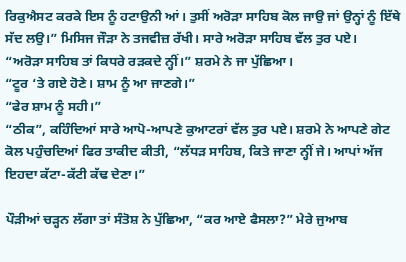ਰਿਕੁਐਸਟ ਕਰਕੇ ਇਸ ਨੂੰ ਹਟਾਉਨੀ ਆਂ। ਤੁਸੀਂ ਅਰੋੜਾ ਸਾਹਿਬ ਕੋਲ ਜਾਉ ਜਾਂ ਉਨ੍ਹਾਂ ਨੂੰ ਇੱਥੇ ਸੱਦ ਲਉ।” ਮਿਸਿਜ ਜੌੜਾ ਨੇ ਤਜਵੀਜ਼ ਰੱਖੀ। ਸਾਰੇ ਅਰੋੜਾ ਸਾਹਿਬ ਵੱਲ ਤੁਰ ਪਏ।
“ਅਰੋੜਾ ਸਾਹਿਬ ਤਾਂ ਕਿਧਰੇ ਰੜਕਦੇ ਨ੍ਹੀਂ।” ਸ਼ਰਮੇ ਨੇ ਜਾ ਪੁੱਛਿਆ।
“ਟੂਰ ‘ਤੇ ਗਏ ਹੋਣੇ। ਸ਼ਾਮ ਨੂੰ ਆ ਜਾਣਗੇ।”
“ਫੇਰ ਸ਼ਾਮ ਨੂੰ ਸਹੀ।”
“ਠੀਕ”, ਕਹਿੰਦਿਆਂ ਸਾਰੇ ਆਪੋ-ਆਪਣੇ ਕੁਆਟਰਾਂ ਵੱਲ ਤੁਰ ਪਏ। ਸ਼ਰਮੇ ਨੇ ਆਪਣੇ ਗੇਟ ਕੋਲ ਪਹੁੰਚਦਿਆਂ ਫਿਰ ਤਾਕੀਦ ਕੀਤੀ, “ਲੱਧੜ ਸਾਹਿਬ, ਕਿਤੇ ਜਾਣਾ ਨ੍ਹੀਂ ਜੇ। ਆਪਾਂ ਅੱਜ ਇਹਦਾ ਕੱਟਾ-ਕੱਟੀ ਕੱਢ ਦੇਣਾ।”

ਪੌੜੀਆਂ ਚੜ੍ਹਨ ਲੱਗਾ ਤਾਂ ਸੰਤੋਸ਼ ਨੇ ਪੁੱਛਿਆ, “ਕਰ ਆਏ ਫੈਸਲਾ?” ਮੇਰੇ ਜੁਆਬ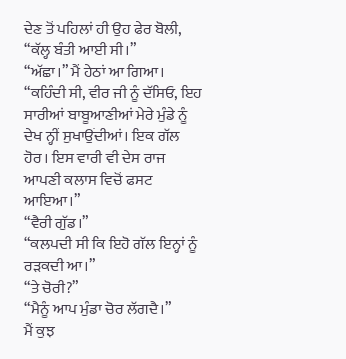ਦੇਣ ਤੋਂ ਪਹਿਲਾਂ ਹੀ ਉਹ ਫੇਰ ਬੋਲੀ, “ਕੱਲ੍ਹ ਬੰਤੀ ਆਈ ਸੀ।”
“ਅੱਛਾ।” ਮੈਂ ਹੇਠਾਂ ਆ ਗਿਆ।
“ਕਹਿੰਦੀ ਸੀ, ਵੀਰ ਜੀ ਨੂੰ ਦੱਸਿਓ, ਇਹ ਸਾਰੀਆਂ ਬਾਬੂਆਣੀਆਂ ਮੇਰੇ ਮੁੰਡੇ ਨੂੰ ਦੇਖ ਨ੍ਹੀਂ ਸੁਖਾਉਂਦੀਆਂ। ਇਕ ਗੱਲ ਹੋਰ। ਇਸ ਵਾਰੀ ਵੀ ਦੇਸ ਰਾਜ ਆਪਣੀ ਕਲਾਸ ਵਿਚੋਂ ਫਸਟ ਆਇਆ।”
“ਵੈਰੀ ਗੁੱਡ।”
“ਕਲਪਦੀ ਸੀ ਕਿ ਇਹੋ ਗੱਲ ਇਨ੍ਹਾਂ ਨੂੰ ਰੜਕਦੀ ਆ।”
“ਤੇ ਚੋਰੀ?”
“ਮੈਨੂੰ ਆਪ ਮੁੰਡਾ ਚੋਰ ਲੱਗਦੈ।”
ਮੈਂ ਕੁਝ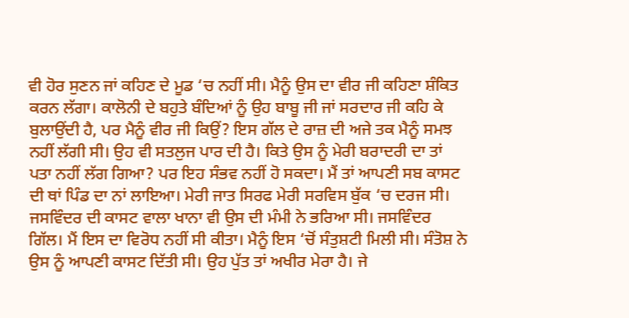ਵੀ ਹੋਰ ਸੁਣਨ ਜਾਂ ਕਹਿਣ ਦੇ ਮੂਡ ‘ਚ ਨਹੀਂ ਸੀ। ਮੈਨੂੰ ਉਸ ਦਾ ਵੀਰ ਜੀ ਕਹਿਣਾ ਸ਼ੰਕਿਤ ਕਰਨ ਲੱਗਾ। ਕਾਲੋਨੀ ਦੇ ਬਹੁਤੇ ਬੰਦਿਆਂ ਨੂੰ ਉਹ ਬਾਬੂ ਜੀ ਜਾਂ ਸਰਦਾਰ ਜੀ ਕਹਿ ਕੇ ਬੁਲਾਉਂਦੀ ਹੈ, ਪਰ ਮੈਨੂੰ ਵੀਰ ਜੀ ਕਿਉਂ? ਇਸ ਗੱਲ ਦੇ ਰਾਜ਼ ਦੀ ਅਜੇ ਤਕ ਮੈਨੂੰ ਸਮਝ ਨਹੀਂ ਲੱਗੀ ਸੀ। ਉਹ ਵੀ ਸਤਲੁਜ ਪਾਰ ਦੀ ਹੈ। ਕਿਤੇ ਉਸ ਨੂੰ ਮੇਰੀ ਬਰਾਦਰੀ ਦਾ ਤਾਂ ਪਤਾ ਨਹੀਂ ਲੱਗ ਗਿਆ? ਪਰ ਇਹ ਸੰਭਵ ਨਹੀਂ ਹੋ ਸਕਦਾ। ਮੈਂ ਤਾਂ ਆਪਣੀ ਸਬ ਕਾਸਟ ਦੀ ਥਾਂ ਪਿੰਡ ਦਾ ਨਾਂ ਲਾਇਆ। ਮੇਰੀ ਜਾਤ ਸਿਰਫ ਮੇਰੀ ਸਰਵਿਸ ਬੁੱਕ ‘ਚ ਦਰਜ ਸੀ। ਜਸਵਿੰਦਰ ਦੀ ਕਾਸਟ ਵਾਲਾ ਖਾਨਾ ਵੀ ਉਸ ਦੀ ਮੰਮੀ ਨੇ ਭਰਿਆ ਸੀ। ਜਸਵਿੰਦਰ ਗਿੱਲ। ਮੈਂ ਇਸ ਦਾ ਵਿਰੋਧ ਨਹੀਂ ਸੀ ਕੀਤਾ। ਮੈਨੂੰ ਇਸ ‘ਚੋਂ ਸੰਤੁਸ਼ਟੀ ਮਿਲੀ ਸੀ। ਸੰਤੋਸ਼ ਨੇ ਉਸ ਨੂੰ ਆਪਣੀ ਕਾਸਟ ਦਿੱਤੀ ਸੀ। ਉਹ ਪੁੱਤ ਤਾਂ ਅਖੀਰ ਮੇਰਾ ਹੈ। ਜੇ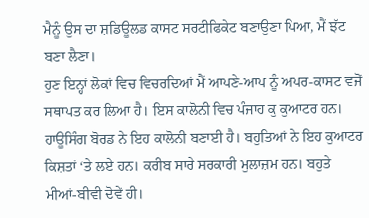ਮੈਨੂੰ ਉਸ ਦਾ ਸ਼ਡਿਊਲਡ ਕਾਸਟ ਸਰਟੀਫਿਕੇਟ ਬਣਾਉਣਾ ਪਿਆ, ਮੈਂ ਝੱਟ ਬਣਾ ਲੈਣਾ।
ਹੁਣ ਇਨ੍ਹਾਂ ਲੋਕਾਂ ਵਿਚ ਵਿਚਰਦਿਆਂ ਮੈਂ ਆਪਣੇ-ਆਪ ਨੂੰ ਅਪਰ-ਕਾਸਟ ਵਜੋਂ ਸਥਾਪਤ ਕਰ ਲਿਆ ਹੈ। ਇਸ ਕਾਲੋਨੀ ਵਿਚ ਪੰਜਾਹ ਕੁ ਕੁਆਟਰ ਹਨ। ਹਾਊਸਿੰਗ ਬੋਰਡ ਨੇ ਇਹ ਕਾਲੋਨੀ ਬਣਾਈ ਹੈ। ਬਹੁਤਿਆਂ ਨੇ ਇਹ ਕੁਆਟਰ ਕਿਸ਼ਤਾਂ ‘ਤੇ ਲਏ ਹਨ। ਕਰੀਬ ਸਾਰੇ ਸਰਕਾਰੀ ਮੁਲਾਜ਼ਮ ਹਨ। ਬਹੁਤੇ ਮੀਆਂ-ਬੀਵੀ ਦੋਵੇਂ ਹੀ।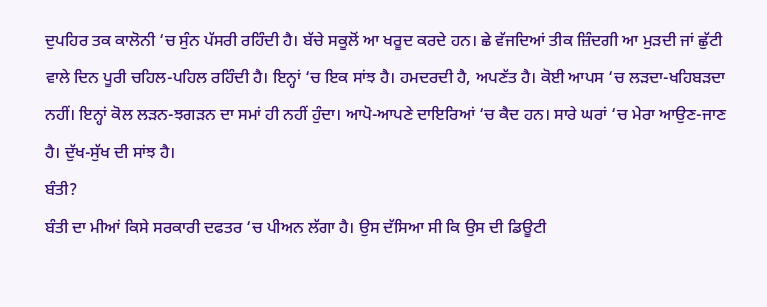ਦੁਪਹਿਰ ਤਕ ਕਾਲੋਨੀ ‘ਚ ਸੁੰਨ ਪੱਸਰੀ ਰਹਿੰਦੀ ਹੈ। ਬੱਚੇ ਸਕੂਲੋਂ ਆ ਖਰੂਦ ਕਰਦੇ ਹਨ। ਛੇ ਵੱਜਦਿਆਂ ਤੀਕ ਜ਼ਿੰਦਗੀ ਆ ਮੁੜਦੀ ਜਾਂ ਛੁੱਟੀ ਵਾਲੇ ਦਿਨ ਪੂਰੀ ਚਹਿਲ-ਪਹਿਲ ਰਹਿੰਦੀ ਹੈ। ਇਨ੍ਹਾਂ ‘ਚ ਇਕ ਸਾਂਝ ਹੈ। ਹਮਦਰਦੀ ਹੈ, ਅਪਣੱਤ ਹੈ। ਕੋਈ ਆਪਸ ‘ਚ ਲੜਦਾ-ਖਹਿਬੜਦਾ ਨਹੀਂ। ਇਨ੍ਹਾਂ ਕੋਲ ਲੜਨ-ਝਗੜਨ ਦਾ ਸਮਾਂ ਹੀ ਨਹੀਂ ਹੁੰਦਾ। ਆਪੋ-ਆਪਣੇ ਦਾਇਰਿਆਂ ‘ਚ ਕੈਦ ਹਨ। ਸਾਰੇ ਘਰਾਂ ‘ਚ ਮੇਰਾ ਆਉਣ-ਜਾਣ ਹੈ। ਦੁੱਖ-ਸੁੱਖ ਦੀ ਸਾਂਝ ਹੈ।
ਬੰਤੀ?
ਬੰਤੀ ਦਾ ਮੀਆਂ ਕਿਸੇ ਸਰਕਾਰੀ ਦਫਤਰ ‘ਚ ਪੀਅਨ ਲੱਗਾ ਹੈ। ਉਸ ਦੱਸਿਆ ਸੀ ਕਿ ਉਸ ਦੀ ਡਿਊਟੀ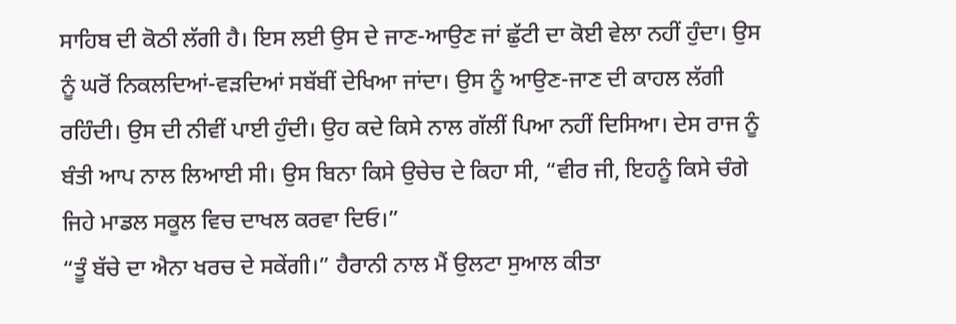ਸਾਹਿਬ ਦੀ ਕੋਠੀ ਲੱਗੀ ਹੈ। ਇਸ ਲਈ ਉਸ ਦੇ ਜਾਣ-ਆਉਣ ਜਾਂ ਛੁੱਟੀ ਦਾ ਕੋਈ ਵੇਲਾ ਨਹੀਂ ਹੁੰਦਾ। ਉਸ ਨੂੰ ਘਰੋਂ ਨਿਕਲਦਿਆਂ-ਵੜਦਿਆਂ ਸਬੱਬੀਂ ਦੇਖਿਆ ਜਾਂਦਾ। ਉਸ ਨੂੰ ਆਉਣ-ਜਾਣ ਦੀ ਕਾਹਲ ਲੱਗੀ ਰਹਿੰਦੀ। ਉਸ ਦੀ ਨੀਵੀਂ ਪਾਈ ਹੁੰਦੀ। ਉਹ ਕਦੇ ਕਿਸੇ ਨਾਲ ਗੱਲੀਂ ਪਿਆ ਨਹੀਂ ਦਿਸਿਆ। ਦੇਸ ਰਾਜ ਨੂੰ ਬੰਤੀ ਆਪ ਨਾਲ ਲਿਆਈ ਸੀ। ਉਸ ਬਿਨਾ ਕਿਸੇ ਉਚੇਚ ਦੇ ਕਿਹਾ ਸੀ, “ਵੀਰ ਜੀ, ਇਹਨੂੰ ਕਿਸੇ ਚੰਗੇ ਜਿਹੇ ਮਾਡਲ ਸਕੂਲ ਵਿਚ ਦਾਖਲ ਕਰਵਾ ਦਿਓ।”
“ਤੂੰ ਬੱਚੇ ਦਾ ਐਨਾ ਖਰਚ ਦੇ ਸਕੇਂਗੀ।” ਹੈਰਾਨੀ ਨਾਲ ਮੈਂ ਉਲਟਾ ਸੁਆਲ ਕੀਤਾ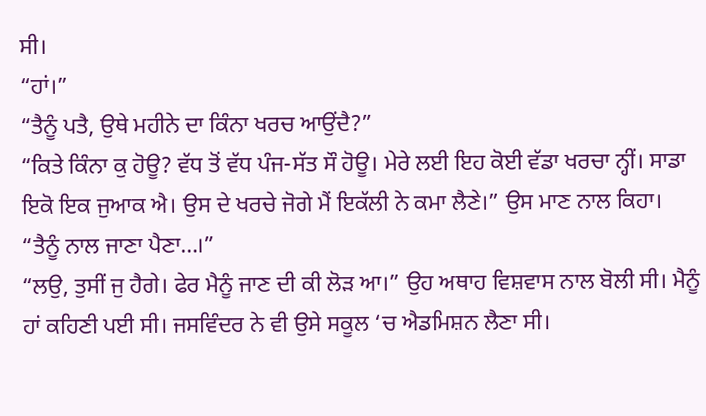ਸੀ।
“ਹਾਂ।”
“ਤੈਨੂੰ ਪਤੈ, ਉਥੇ ਮਹੀਨੇ ਦਾ ਕਿੰਨਾ ਖਰਚ ਆਉਂਦੈ?”
“ਕਿਤੇ ਕਿੰਨਾ ਕੁ ਹੋਊ? ਵੱਧ ਤੋਂ ਵੱਧ ਪੰਜ-ਸੱਤ ਸੌ ਹੋਊ। ਮੇਰੇ ਲਈ ਇਹ ਕੋਈ ਵੱਡਾ ਖਰਚਾ ਨ੍ਹੀਂ। ਸਾਡਾ ਇਕੋ ਇਕ ਜੁਆਕ ਐ। ਉਸ ਦੇ ਖਰਚੇ ਜੋਗੇ ਮੈਂ ਇਕੱਲੀ ਨੇ ਕਮਾ ਲੈਣੇ।” ਉਸ ਮਾਣ ਨਾਲ ਕਿਹਾ।
“ਤੈਨੂੰ ਨਾਲ ਜਾਣਾ ਪੈਣਾ…।”
“ਲਉ, ਤੁਸੀਂ ਜੁ ਹੈਗੇ। ਫੇਰ ਮੈਨੂੰ ਜਾਣ ਦੀ ਕੀ ਲੋੜ ਆ।” ਉਹ ਅਥਾਹ ਵਿਸ਼ਵਾਸ ਨਾਲ ਬੋਲੀ ਸੀ। ਮੈਨੂੰ ਹਾਂ ਕਹਿਣੀ ਪਈ ਸੀ। ਜਸਵਿੰਦਰ ਨੇ ਵੀ ਉਸੇ ਸਕੂਲ ‘ਚ ਐਡਮਿਸ਼ਨ ਲੈਣਾ ਸੀ।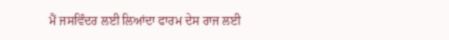ਮੈਂ ਜਸਵਿੰਦਰ ਲਈ ਲਿਆਂਦਾ ਫਾਰਮ ਦੇਸ ਰਾਜ ਲਈ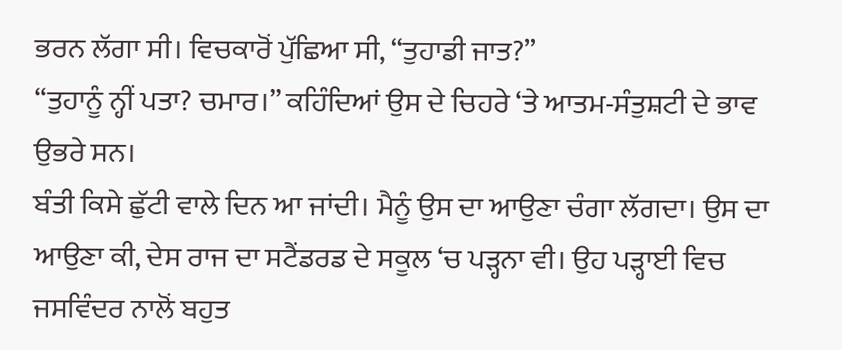ਭਰਨ ਲੱਗਾ ਸੀ। ਵਿਚਕਾਰੋਂ ਪੁੱਛਿਆ ਸੀ, “ਤੁਹਾਡੀ ਜਾਤ?”
“ਤੁਹਾਨੂੰ ਨ੍ਹੀਂ ਪਤਾ? ਚਮਾਰ।” ਕਹਿੰਦਿਆਂ ਉਸ ਦੇ ਚਿਹਰੇ ‘ਤੇ ਆਤਮ-ਸੰਤੁਸ਼ਟੀ ਦੇ ਭਾਵ ਉਭਰੇ ਸਨ।
ਬੰਤੀ ਕਿਸੇ ਛੁੱਟੀ ਵਾਲੇ ਦਿਨ ਆ ਜਾਂਦੀ। ਮੈਨੂੰ ਉਸ ਦਾ ਆਉਣਾ ਚੰਗਾ ਲੱਗਦਾ। ਉਸ ਦਾ ਆਉਣਾ ਕੀ, ਦੇਸ ਰਾਜ ਦਾ ਸਟੈਂਡਰਡ ਦੇ ਸਕੂਲ ‘ਚ ਪੜ੍ਹਨਾ ਵੀ। ਉਹ ਪੜ੍ਹਾਈ ਵਿਚ ਜਸਵਿੰਦਰ ਨਾਲੋਂ ਬਹੁਤ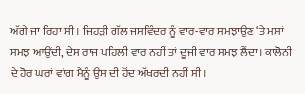ਅੱਗੇ ਜਾ ਰਿਹਾ ਸੀ। ਜਿਹੜੀ ਗੱਲ ਜਸਵਿੰਦਰ ਨੂੰ ਵਾਰ-ਵਾਰ ਸਮਝਾਉਣ ‘ਤੇ ਮਸਾਂ ਸਮਝ ਆਉਂਦੀ, ਦੇਸ ਰਾਜ ਪਹਿਲੀ ਵਾਰ ਨਹੀਂ ਤਾਂ ਦੂਜੀ ਵਾਰ ਸਮਝ ਲੈਂਦਾ। ਕਾਲੋਨੀ ਦੇ ਹੋਰ ਘਰਾਂ ਵਾਂਗ ਮੈਨੂੰ ਉਸ ਦੀ ਹੋਂਦ ਅੱਖਰਦੀ ਨਹੀਂ ਸੀ।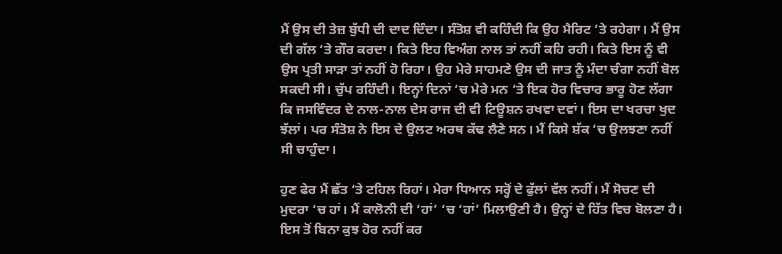ਮੈਂ ਉਸ ਦੀ ਤੇਜ਼ ਬੁੱਧੀ ਦੀ ਦਾਦ ਦਿੰਦਾ। ਸੰਤੋਸ਼ ਵੀ ਕਹਿੰਦੀ ਕਿ ਉਹ ਮੈਰਿਟ ‘ਤੇ ਰਹੇਗਾ। ਮੈਂ ਉਸ ਦੀ ਗੱਲ ‘ਤੇ ਗੌਰ ਕਰਦਾ। ਕਿਤੇ ਇਹ ਵਿਅੰਗ ਨਾਲ ਤਾਂ ਨਹੀਂ ਕਹਿ ਰਹੀ। ਕਿਤੇ ਇਸ ਨੂੰ ਵੀ ਉਸ ਪ੍ਰਤੀ ਸਾੜਾ ਤਾਂ ਨਹੀਂ ਹੋ ਰਿਹਾ। ਉਹ ਮੇਰੇ ਸਾਹਮਣੇ ਉਸ ਦੀ ਜਾਤ ਨੂੰ ਮੰਦਾ ਚੰਗਾ ਨਹੀਂ ਬੋਲ ਸਕਦੀ ਸੀ। ਚੁੱਪ ਰਹਿੰਦੀ। ਇਨ੍ਹਾਂ ਦਿਨਾਂ ‘ਚ ਮੇਰੇ ਮਨ ‘ਤੇ ਇਕ ਹੋਰ ਵਿਚਾਰ ਭਾਰੂ ਹੋਣ ਲੱਗਾ ਕਿ ਜਸਵਿੰਦਰ ਦੇ ਨਾਲ-ਨਾਲ ਦੇਸ ਰਾਜ ਦੀ ਵੀ ਟਿਊਸ਼ਨ ਰਖਵਾ ਦਵਾਂ। ਇਸ ਦਾ ਖਰਚਾ ਖੁਦ ਝੱਲਾਂ। ਪਰ ਸੰਤੋਸ਼ ਨੇ ਇਸ ਦੇ ਉਲਟ ਅਰਥ ਕੱਢ ਲੈਣੇ ਸਨ। ਮੈਂ ਕਿਸੇ ਸ਼ੱਕ ‘ਚ ਉਲਝਣਾ ਨਹੀਂ ਸੀ ਚਾਹੁੰਦਾ।

ਹੁਣ ਫੇਰ ਮੈਂ ਛੱਤ ‘ਤੇ ਟਹਿਲ ਰਿਹਾਂ। ਮੇਰਾ ਧਿਆਨ ਸਰ੍ਹੋਂ ਦੇ ਫੁੱਲਾਂ ਵੱਲ ਨਹੀਂ। ਮੈਂ ਸੋਚਣ ਦੀ ਮੁਦਰਾ ‘ਚ ਹਾਂ। ਮੈਂ ਕਾਲੋਨੀ ਦੀ ‘ਹਾਂ’ ‘ਚ ‘ਹਾਂ’ ਮਿਲਾਉਣੀ ਹੈ। ਉਨ੍ਹਾਂ ਦੇ ਹਿੱਤ ਵਿਚ ਬੋਲਣਾ ਹੈ। ਇਸ ਤੋਂ ਬਿਨਾ ਕੁਝ ਹੋਰ ਨਹੀਂ ਕਰ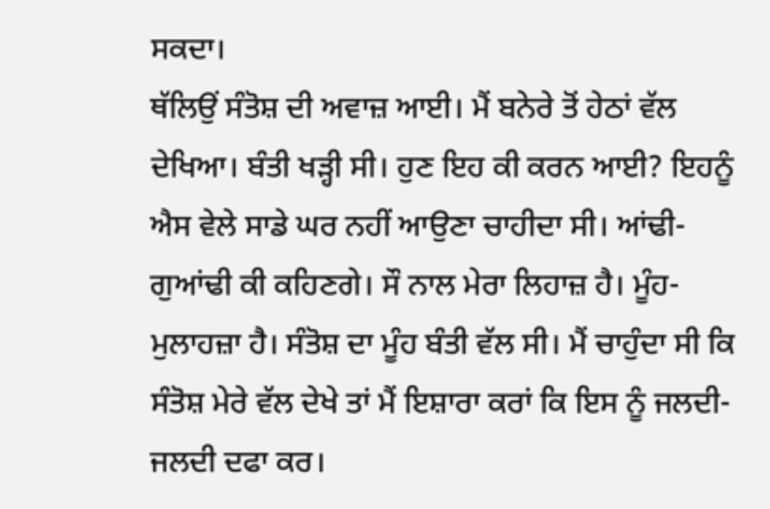ਸਕਦਾ।
ਥੱਲਿਉਂ ਸੰਤੋਸ਼ ਦੀ ਅਵਾਜ਼ ਆਈ। ਮੈਂ ਬਨੇਰੇ ਤੋਂ ਹੇਠਾਂ ਵੱਲ ਦੇਖਿਆ। ਬੰਤੀ ਖੜ੍ਹੀ ਸੀ। ਹੁਣ ਇਹ ਕੀ ਕਰਨ ਆਈ? ਇਹਨੂੰ ਐਸ ਵੇਲੇ ਸਾਡੇ ਘਰ ਨਹੀਂ ਆਉਣਾ ਚਾਹੀਦਾ ਸੀ। ਆਂਢੀ-ਗੁਆਂਢੀ ਕੀ ਕਹਿਣਗੇ। ਸੌ ਨਾਲ ਮੇਰਾ ਲਿਹਾਜ਼ ਹੈ। ਮੂੰਹ-ਮੁਲਾਹਜ਼ਾ ਹੈ। ਸੰਤੋਸ਼ ਦਾ ਮੂੰਹ ਬੰਤੀ ਵੱਲ ਸੀ। ਮੈਂ ਚਾਹੁੰਦਾ ਸੀ ਕਿ ਸੰਤੋਸ਼ ਮੇਰੇ ਵੱਲ ਦੇਖੇ ਤਾਂ ਮੈਂ ਇਸ਼ਾਰਾ ਕਰਾਂ ਕਿ ਇਸ ਨੂੰ ਜਲਦੀ-ਜਲਦੀ ਦਫਾ ਕਰ।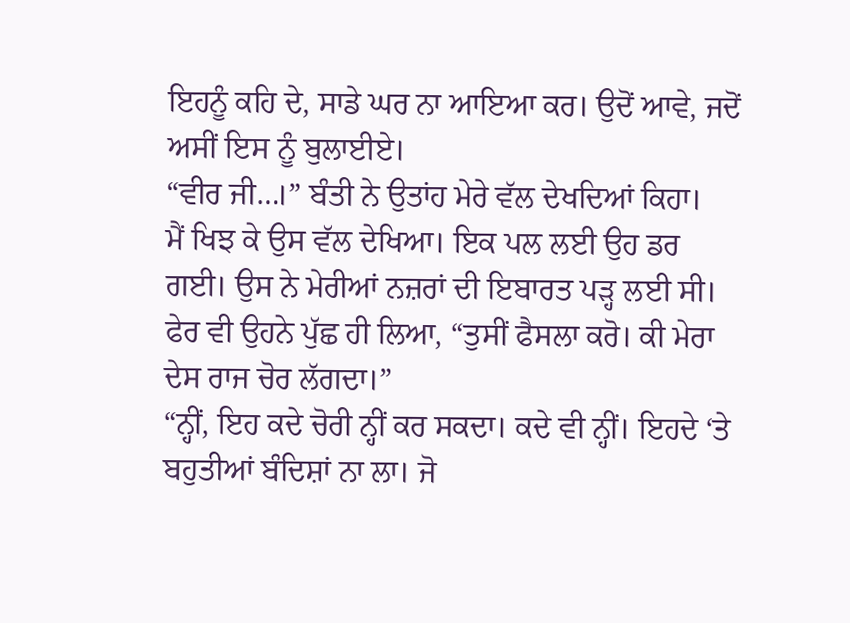ਇਹਨੂੰ ਕਹਿ ਦੇ, ਸਾਡੇ ਘਰ ਨਾ ਆਇਆ ਕਰ। ਉਦੋਂ ਆਵੇ, ਜਦੋਂ ਅਸੀਂ ਇਸ ਨੂੰ ਬੁਲਾਈਏ।
“ਵੀਰ ਜੀ…।” ਬੰਤੀ ਨੇ ਉਤਾਂਹ ਮੇਰੇ ਵੱਲ ਦੇਖਦਿਆਂ ਕਿਹਾ।
ਮੈਂ ਖਿਝ ਕੇ ਉਸ ਵੱਲ ਦੇਖਿਆ। ਇਕ ਪਲ ਲਈ ਉਹ ਡਰ ਗਈ। ਉਸ ਨੇ ਮੇਰੀਆਂ ਨਜ਼ਰਾਂ ਦੀ ਇਬਾਰਤ ਪੜ੍ਹ ਲਈ ਸੀ। ਫੇਰ ਵੀ ਉਹਨੇ ਪੁੱਛ ਹੀ ਲਿਆ, “ਤੁਸੀਂ ਫੈਸਲਾ ਕਰੋ। ਕੀ ਮੇਰਾ ਦੇਸ ਰਾਜ ਚੋਰ ਲੱਗਦਾ।”
“ਨ੍ਹੀਂ, ਇਹ ਕਦੇ ਚੋਰੀ ਨ੍ਹੀਂ ਕਰ ਸਕਦਾ। ਕਦੇ ਵੀ ਨ੍ਹੀਂ। ਇਹਦੇ ‘ਤੇ ਬਹੁਤੀਆਂ ਬੰਦਿਸ਼ਾਂ ਨਾ ਲਾ। ਜੋ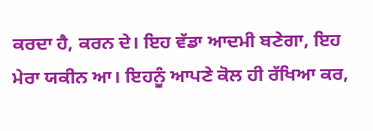ਕਰਦਾ ਹੈ, ਕਰਨ ਦੇ। ਇਹ ਵੱਡਾ ਆਦਮੀ ਬਣੇਗਾ, ਇਹ ਮੇਰਾ ਯਕੀਨ ਆ। ਇਹਨੂੰ ਆਪਣੇ ਕੋਲ ਹੀ ਰੱਖਿਆ ਕਰ,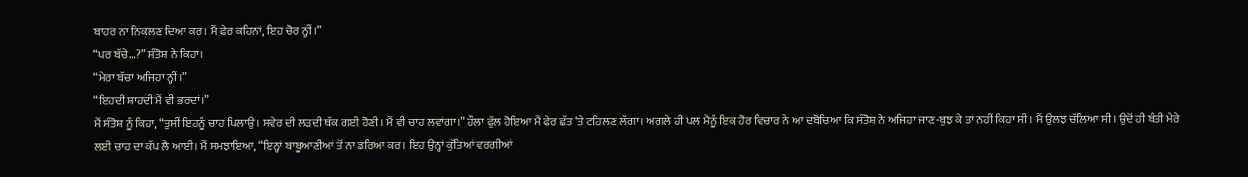ਬਾਹਰ ਨਾ ਨਿਕਲਣ ਦਿਆ ਕਰ। ਮੈਂ ਫੇਰ ਕਹਿਨਾਂ, ਇਹ ਚੋਰ ਨ੍ਹੀਂ।”
“ਪਰ ਬੱਚੇ…?” ਸੰਤੋਸ਼ ਨੇ ਕਿਹਾ।
“ਮੇਰਾ ਬੱਚਾ ਅਜਿਹਾ ਨ੍ਹੀਂ।”
“ਇਹਦੀ ਸ਼ਾਹਦੀ ਮੈਂ ਵੀ ਭਰਦਾਂ।”
ਮੈਂ ਸੰਤੋਸ਼ ਨੂੰ ਕਿਹਾ, “ਤੁਸੀਂ ਇਹਨੂੰ ਚਾਹ ਪਿਲਾਉ। ਸਵੇਰ ਦੀ ਲੜਦੀ ਥੱਕ ਗਈ ਹੋਣੀ। ਮੈਂ ਵੀ ਚਾਹ ਲਵਾਂਗਾ।” ਹੌਲਾ ਫੁੱਲ ਹੋਇਆ ਮੈਂ ਫੇਰ ਛੱਤ ‘ਤੇ ਟਹਿਲਣ ਲੱਗਾ। ਅਗਲੇ ਹੀ ਪਲ ਮੈਨੂੰ ਇਕ ਹੋਰ ਵਿਚਾਰ ਨੇ ਆ ਦਬੋਚਿਆ ਕਿ ਸੰਤੋਸ਼ ਨੇ ਅਜਿਹਾ ਜਾਣ-ਬੁਝ ਕੇ ਤਾਂ ਨਹੀਂ ਕਿਹਾ ਸੀ। ਮੈਂ ਉਲਝ ਚੱਲਿਆ ਸੀ। ਉਦੋਂ ਹੀ ਬੰਤੀ ਮੇਰੇ ਲਈ ਚਾਹ ਦਾ ਕੱਪ ਲੈ ਆਈ। ਮੈਂ ਸਮਝਾਇਆ, “ਇਨ੍ਹਾਂ ਬਾਬੂਆਣੀਆਂ ਤੋਂ ਨਾ ਡਰਿਆ ਕਰ। ਇਹ ਉਨ੍ਹਾਂ ਕੁੱਤਿਆਂ ਵਰਗੀਆਂ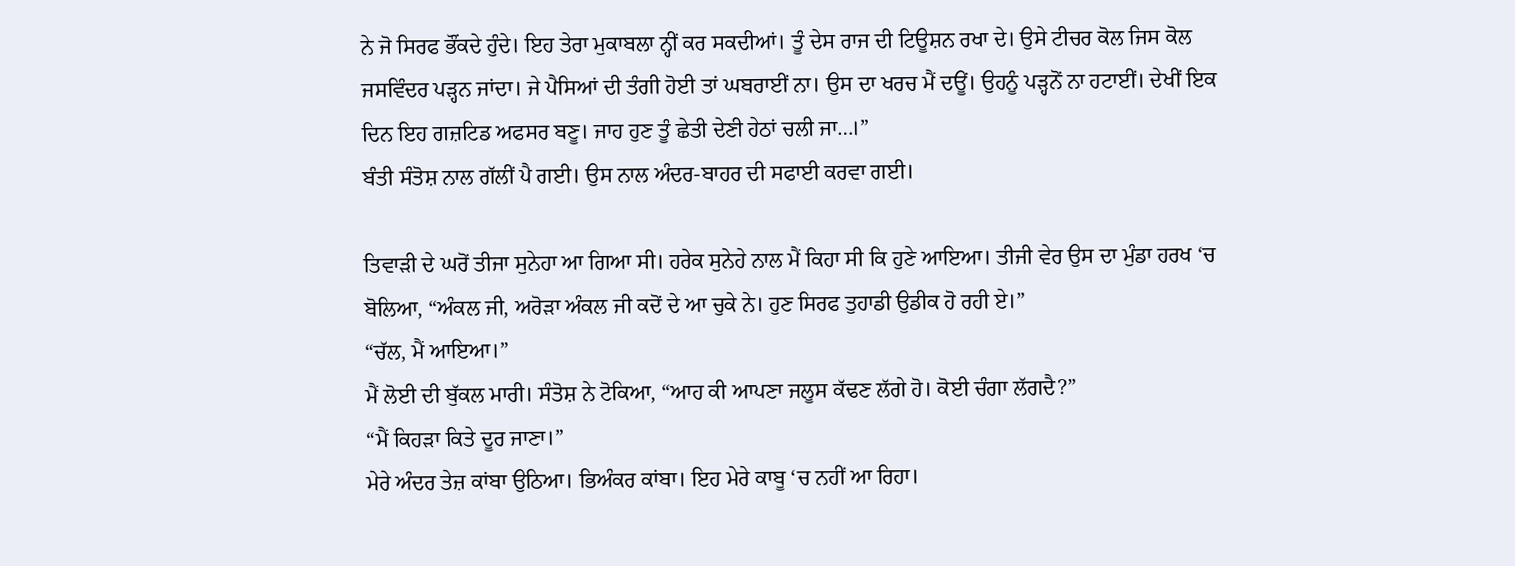ਨੇ ਜੋ ਸਿਰਫ ਭੌਂਕਦੇ ਹੁੰਦੇ। ਇਹ ਤੇਰਾ ਮੁਕਾਬਲਾ ਨ੍ਹੀਂ ਕਰ ਸਕਦੀਆਂ। ਤੂੰ ਦੇਸ ਰਾਜ ਦੀ ਟਿਊਸ਼ਨ ਰਖਾ ਦੇ। ਉਸੇ ਟੀਚਰ ਕੋਲ ਜਿਸ ਕੋਲ ਜਸਵਿੰਦਰ ਪੜ੍ਹਨ ਜਾਂਦਾ। ਜੇ ਪੈਸਿਆਂ ਦੀ ਤੰਗੀ ਹੋਈ ਤਾਂ ਘਬਰਾਈਂ ਨਾ। ਉਸ ਦਾ ਖਰਚ ਮੈਂ ਦਊਂ। ਉਹਨੂੰ ਪੜ੍ਹਨੋਂ ਨਾ ਹਟਾਈਂ। ਦੇਖੀਂ ਇਕ ਦਿਨ ਇਹ ਗਜ਼ਟਿਡ ਅਫਸਰ ਬਣੂ। ਜਾਹ ਹੁਣ ਤੂੰ ਛੇਤੀ ਦੇਣੀ ਹੇਠਾਂ ਚਲੀ ਜਾ…।”
ਬੰਤੀ ਸੰਤੋਸ਼ ਨਾਲ ਗੱਲੀਂ ਪੈ ਗਈ। ਉਸ ਨਾਲ ਅੰਦਰ-ਬਾਹਰ ਦੀ ਸਫਾਈ ਕਰਵਾ ਗਈ।

ਤਿਵਾੜੀ ਦੇ ਘਰੋਂ ਤੀਜਾ ਸੁਨੇਹਾ ਆ ਗਿਆ ਸੀ। ਹਰੇਕ ਸੁਨੇਹੇ ਨਾਲ ਮੈਂ ਕਿਹਾ ਸੀ ਕਿ ਹੁਣੇ ਆਇਆ। ਤੀਜੀ ਵੇਰ ਉਸ ਦਾ ਮੁੰਡਾ ਹਰਖ ‘ਚ ਬੋਲਿਆ, “ਅੰਕਲ ਜੀ, ਅਰੋੜਾ ਅੰਕਲ ਜੀ ਕਦੋਂ ਦੇ ਆ ਚੁਕੇ ਨੇ। ਹੁਣ ਸਿਰਫ ਤੁਹਾਡੀ ਉਡੀਕ ਹੋ ਰਹੀ ਏ।”
“ਚੱਲ, ਮੈਂ ਆਇਆ।”
ਮੈਂ ਲੋਈ ਦੀ ਬੁੱਕਲ ਮਾਰੀ। ਸੰਤੋਸ਼ ਨੇ ਟੋਕਿਆ, “ਆਹ ਕੀ ਆਪਣਾ ਜਲੂਸ ਕੱਢਣ ਲੱਗੇ ਹੋ। ਕੋਈ ਚੰਗਾ ਲੱਗਦੈ?”
“ਮੈਂ ਕਿਹੜਾ ਕਿਤੇ ਦੂਰ ਜਾਣਾ।”
ਮੇਰੇ ਅੰਦਰ ਤੇਜ਼ ਕਾਂਬਾ ਉਠਿਆ। ਭਿਅੰਕਰ ਕਾਂਬਾ। ਇਹ ਮੇਰੇ ਕਾਬੂ ‘ਚ ਨਹੀਂ ਆ ਰਿਹਾ।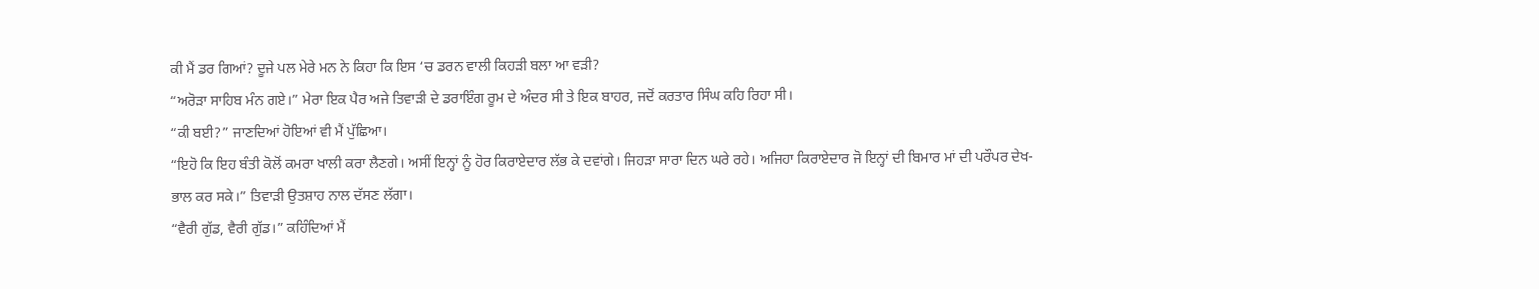ਕੀ ਮੈਂ ਡਰ ਗਿਆਂ? ਦੂਜੇ ਪਲ ਮੇਰੇ ਮਨ ਨੇ ਕਿਹਾ ਕਿ ਇਸ ‘ਚ ਡਰਨ ਵਾਲੀ ਕਿਹੜੀ ਬਲਾ ਆ ਵੜੀ?
“ਅਰੋੜਾ ਸਾਹਿਬ ਮੰਨ ਗਏ।” ਮੇਰਾ ਇਕ ਪੈਰ ਅਜੇ ਤਿਵਾੜੀ ਦੇ ਡਰਾਇੰਗ ਰੂਮ ਦੇ ਅੰਦਰ ਸੀ ਤੇ ਇਕ ਬਾਹਰ, ਜਦੋਂ ਕਰਤਾਰ ਸਿੰਘ ਕਹਿ ਰਿਹਾ ਸੀ।
“ਕੀ ਬਈ?” ਜਾਣਦਿਆਂ ਹੋਇਆਂ ਵੀ ਮੈਂ ਪੁੱਛਿਆ।
“ਇਹੋ ਕਿ ਇਹ ਬੰਤੀ ਕੋਲੋਂ ਕਮਰਾ ਖਾਲੀ ਕਰਾ ਲੈਣਗੇ। ਅਸੀਂ ਇਨ੍ਹਾਂ ਨੂੰ ਹੋਰ ਕਿਰਾਏਦਾਰ ਲੱਭ ਕੇ ਦਵਾਂਗੇ। ਜਿਹੜਾ ਸਾਰਾ ਦਿਨ ਘਰੇ ਰਹੇ। ਅਜਿਹਾ ਕਿਰਾਏਦਾਰ ਜੋ ਇਨ੍ਹਾਂ ਦੀ ਬਿਮਾਰ ਮਾਂ ਦੀ ਪਰੌਪਰ ਦੇਖ-ਭਾਲ ਕਰ ਸਕੇ।” ਤਿਵਾੜੀ ਉਤਸ਼ਾਹ ਨਾਲ ਦੱਸਣ ਲੱਗਾ।
“ਵੈਰੀ ਗੁੱਡ, ਵੈਰੀ ਗੁੱਡ।” ਕਹਿੰਦਿਆਂ ਮੈਂ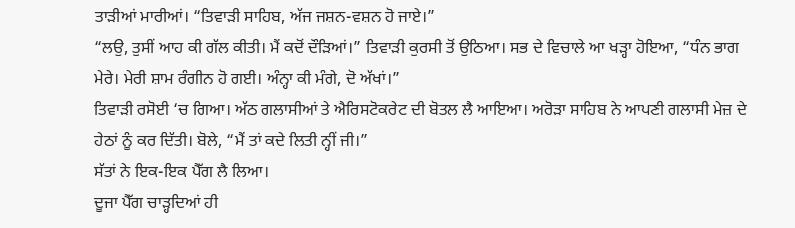ਤਾੜੀਆਂ ਮਾਰੀਆਂ। “ਤਿਵਾੜੀ ਸਾਹਿਬ, ਅੱਜ ਜਸ਼ਨ-ਵਸ਼ਨ ਹੋ ਜਾਏ।”
“ਲਉ, ਤੁਸੀਂ ਆਹ ਕੀ ਗੱਲ ਕੀਤੀ। ਮੈਂ ਕਦੋਂ ਦੌੜਿਆਂ।” ਤਿਵਾੜੀ ਕੁਰਸੀ ਤੋਂ ਉਠਿਆ। ਸਭ ਦੇ ਵਿਚਾਲੇ ਆ ਖੜ੍ਹਾ ਹੋਇਆ, “ਧੰਨ ਭਾਗ ਮੇਰੇ। ਮੇਰੀ ਸ਼ਾਮ ਰੰਗੀਨ ਹੋ ਗਈ। ਅੰਨ੍ਹਾ ਕੀ ਮੰਗੇ, ਦੋ ਅੱਖਾਂ।”
ਤਿਵਾੜੀ ਰਸੋਈ ‘ਚ ਗਿਆ। ਅੱਠ ਗਲਾਸੀਆਂ ਤੇ ਐਰਿਸਟੋਕਰੇਟ ਦੀ ਬੋਤਲ ਲੈ ਆਇਆ। ਅਰੋੜਾ ਸਾਹਿਬ ਨੇ ਆਪਣੀ ਗਲਾਸੀ ਮੇਜ਼ ਦੇ ਹੇਠਾਂ ਨੂੰ ਕਰ ਦਿੱਤੀ। ਬੋਲੇ, “ਮੈਂ ਤਾਂ ਕਦੇ ਲਿਤੀ ਨ੍ਹੀਂ ਜੀ।”
ਸੱਤਾਂ ਨੇ ਇਕ-ਇਕ ਪੈੱਗ ਲੈ ਲਿਆ।
ਦੂਜਾ ਪੈੱਗ ਚਾੜ੍ਹਦਿਆਂ ਹੀ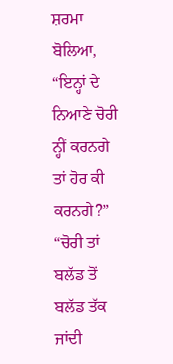ਸ਼ਰਮਾ ਬੋਲਿਆ, “ਇਨ੍ਹਾਂ ਦੇ ਨਿਆਣੇ ਚੋਰੀ ਨ੍ਹੀਂ ਕਰਨਗੇ ਤਾਂ ਹੋਰ ਕੀ ਕਰਨਗੇ?”
“ਚੋਰੀ ਤਾਂ ਬਲੱਡ ਤੋਂ ਬਲੱਡ ਤੱਕ ਜਾਂਦੀ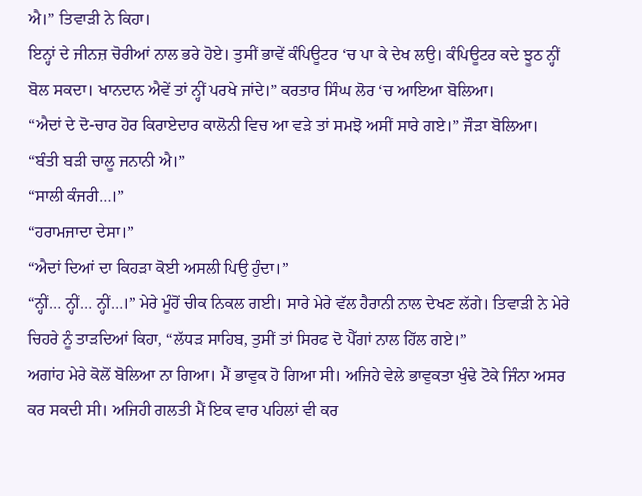ਐ।” ਤਿਵਾੜੀ ਨੇ ਕਿਹਾ।
ਇਨ੍ਹਾਂ ਦੇ ਜੀਨਜ਼ ਚੋਰੀਆਂ ਨਾਲ ਭਰੇ ਹੋਏ। ਤੁਸੀਂ ਭਾਵੇਂ ਕੰਪਿਊਟਰ ‘ਚ ਪਾ ਕੇ ਦੇਖ ਲਉ। ਕੰਪਿਊਟਰ ਕਦੇ ਝੂਠ ਨ੍ਹੀਂ ਬੋਲ ਸਕਦਾ। ਖਾਨਦਾਨ ਐਵੇਂ ਤਾਂ ਨ੍ਹੀਂ ਪਰਖੇ ਜਾਂਦੇ।” ਕਰਤਾਰ ਸਿੰਘ ਲੋਰ ‘ਚ ਆਇਆ ਬੋਲਿਆ।
“ਐਦਾਂ ਦੇ ਦੋ-ਚਾਰ ਹੋਰ ਕਿਰਾਏਦਾਰ ਕਾਲੋਨੀ ਵਿਚ ਆ ਵੜੇ ਤਾਂ ਸਮਝੋ ਅਸੀਂ ਸਾਰੇ ਗਏ।” ਜੌੜਾ ਬੋਲਿਆ।
“ਬੰਤੀ ਬੜੀ ਚਾਲੂ ਜਨਾਨੀ ਐ।”
“ਸਾਲੀ ਕੰਜਰੀ…।”
“ਹਰਾਮਜਾਦਾ ਦੇਸਾ।”
“ਐਦਾਂ ਦਿਆਂ ਦਾ ਕਿਹੜਾ ਕੋਈ ਅਸਲੀ ਪਿਉ ਹੁੰਦਾ।”
“ਨ੍ਹੀਂ… ਨ੍ਹੀਂ… ਨ੍ਹੀਂ…।” ਮੇਰੇ ਮੂੰਹੋਂ ਚੀਕ ਨਿਕਲ ਗਈ। ਸਾਰੇ ਮੇਰੇ ਵੱਲ ਹੈਰਾਨੀ ਨਾਲ ਦੇਖਣ ਲੱਗੇ। ਤਿਵਾੜੀ ਨੇ ਮੇਰੇ ਚਿਹਰੇ ਨੂੰ ਤਾੜਦਿਆਂ ਕਿਹਾ, “ਲੱਧੜ ਸਾਹਿਬ, ਤੁਸੀਂ ਤਾਂ ਸਿਰਫ ਦੋ ਪੈੱਗਾਂ ਨਾਲ ਹਿੱਲ ਗਏ।”
ਅਗਾਂਹ ਮੇਰੇ ਕੋਲੋਂ ਬੋਲਿਆ ਨਾ ਗਿਆ। ਮੈਂ ਭਾਵੁਕ ਹੋ ਗਿਆ ਸੀ। ਅਜਿਹੇ ਵੇਲੇ ਭਾਵੁਕਤਾ ਖੁੰਢੇ ਟੋਕੇ ਜਿੰਨਾ ਅਸਰ ਕਰ ਸਕਦੀ ਸੀ। ਅਜਿਹੀ ਗਲਤੀ ਮੈਂ ਇਕ ਵਾਰ ਪਹਿਲਾਂ ਵੀ ਕਰ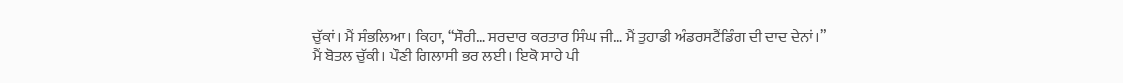ਚੁੱਕਾਂ। ਮੈਂ ਸੰਭਲਿਆ। ਕਿਹਾ, “ਸੌਰੀ… ਸਰਦਾਰ ਕਰਤਾਰ ਸਿੰਘ ਜੀ… ਮੈਂ ਤੁਹਾਡੀ ਅੰਡਰਸਟੈਂਡਿੰਗ ਦੀ ਦਾਦ ਦੇਨਾਂ।”
ਮੈਂ ਬੋਤਲ ਚੁੱਕੀ। ਪੌਣੀ ਗਿਲਾਸੀ ਭਰ ਲਈ। ਇਕੋ ਸਾਹੇ ਪੀ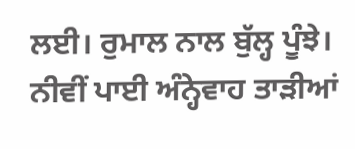ਲਈ। ਰੁਮਾਲ ਨਾਲ ਬੁੱਲ੍ਹ ਪੂੰਝੇ। ਨੀਵੀਂ ਪਾਈ ਅੰਨ੍ਹੇਵਾਹ ਤਾੜੀਆਂ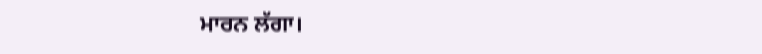ਮਾਰਨ ਲੱਗਾ।